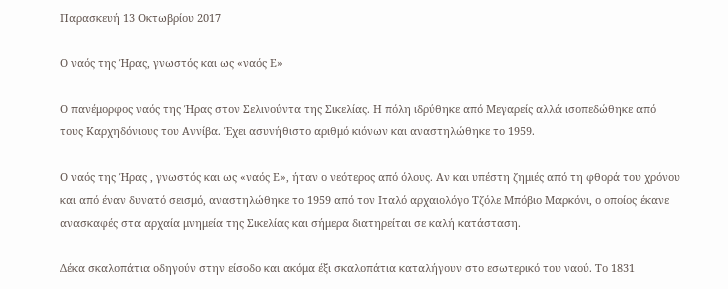Παρασκευή 13 Οκτωβρίου 2017

Ο ναός της Ήρας, γνωστός και ως «ναός Ε»

Ο πανέμορφος ναός της Ήρας στον Σελινούντα της Σικελίας. Η πόλη ιδρύθηκε από Μεγαρείς αλλά ισοπεδώθηκε από τους Καρχηδόνιους του Αννίβα. Έχει ασυνήθιστο αριθμό κιόνων και αναστηλώθηκε το 1959.

Ο ναός της Ήρας , γνωστός και ως «ναός Ε», ήταν ο νεότερος από όλους. Αν και υπέστη ζημιές από τη φθορά του χρόνου και από έναν δυνατό σεισμό, αναστηλώθηκε το 1959 από τον Ιταλό αρχαιολόγο Τζόλε Μπόβιο Μαρκόνι, ο οποίος έκανε ανασκαφές στα αρχαία μνημεία της Σικελίας και σήμερα διατηρείται σε καλή κατάσταση.

Δέκα σκαλοπάτια οδηγούν στην είσοδο και ακόμα έξι σκαλοπάτια καταλήγουν στο εσωτερικό του ναού. Το 1831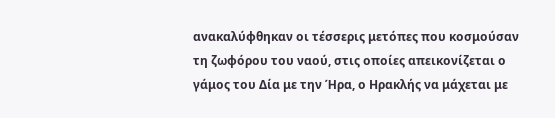ανακαλύφθηκαν οι τέσσερις μετόπες που κοσμούσαν τη ζωφόρου του ναού, στις οποίες απεικονίζεται ο γάμος του Δία με την Ήρα, ο Ηρακλής να μάχεται με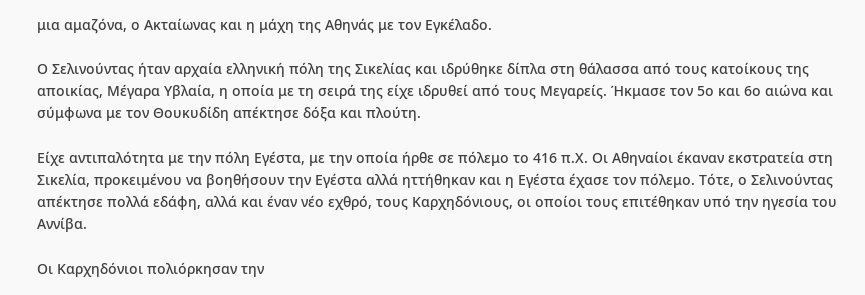μια αμαζόνα, ο Ακταίωνας και η μάχη της Αθηνάς με τον Εγκέλαδο.

Ο Σελινούντας ήταν αρχαία ελληνική πόλη της Σικελίας και ιδρύθηκε δίπλα στη θάλασσα από τους κατοίκους της αποικίας, Μέγαρα Υβλαία, η οποία με τη σειρά της είχε ιδρυθεί από τους Μεγαρείς. Ήκμασε τον 5ο και 6ο αιώνα και σύμφωνα με τον Θουκυδίδη απέκτησε δόξα και πλούτη.

Είχε αντιπαλότητα με την πόλη Εγέστα, με την οποία ήρθε σε πόλεμο το 416 π.Χ. Οι Αθηναίοι έκαναν εκστρατεία στη Σικελία, προκειμένου να βοηθήσουν την Εγέστα αλλά ηττήθηκαν και η Εγέστα έχασε τον πόλεμο. Τότε, ο Σελινούντας απέκτησε πολλά εδάφη, αλλά και έναν νέο εχθρό, τους Καρχηδόνιους, οι οποίοι τους επιτέθηκαν υπό την ηγεσία του Αννίβα.

Οι Καρχηδόνιοι πολιόρκησαν την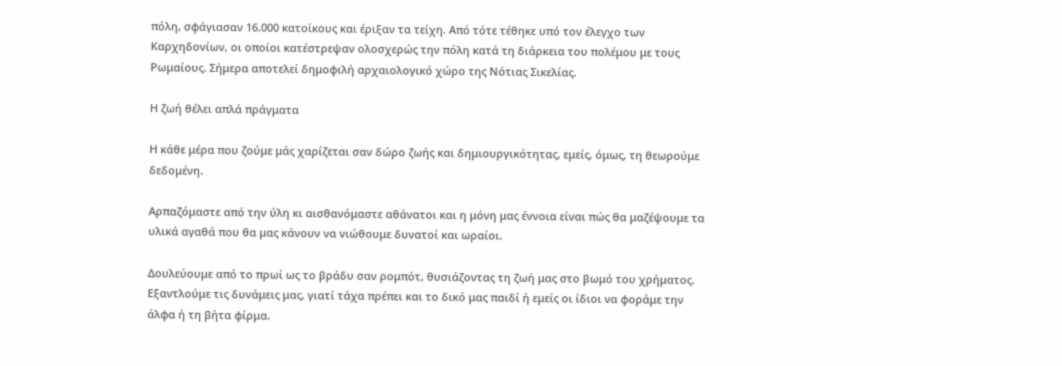πόλη, σφάγιασαν 16.000 κατοίκους και έριξαν τα τείχη. Από τότε τέθηκε υπό τον έλεγχο των Καρχηδονίων, οι οποίοι κατέστρεψαν ολοσχερώς την πόλη κατά τη διάρκεια του πολέμου με τους Ρωμαίους. Σήμερα αποτελεί δημοφιλή αρχαιολογικό χώρο της Νότιας Σικελίας.

Η ζωή θέλει απλά πράγματα

Η κάθε μέρα που ζούμε μάς χαρίζεται σαν δώρο ζωής και δημιουργικότητας, εμείς, όμως, τη θεωρούμε δεδομένη.

Αρπαζόμαστε από την ύλη κι αισθανόμαστε αθάνατοι και η μόνη μας έννοια είναι πώς θα μαζέψουμε τα υλικά αγαθά που θα μας κάνουν να νιώθουμε δυνατοί και ωραίοι.

Δουλεύουμε από το πρωί ως το βράδυ σαν ρομπότ, θυσιάζοντας τη ζωή μας στο βωμό του χρήματος. Εξαντλούμε τις δυνάμεις μας, γιατί τάχα πρέπει και το δικό μας παιδί ή εμείς οι ίδιοι να φοράμε την άλφα ή τη βήτα φίρμα.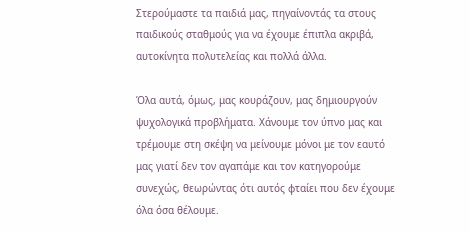Στερούμαστε τα παιδιά μας, πηγαίνοντάς τα στους παιδικούς σταθμούς για να έχουμε έπιπλα ακριβά, αυτοκίνητα πολυτελείας και πολλά άλλα.

Όλα αυτά, όμως, μας κουράζουν, μας δημιουργούν ψυχολογικά προβλήματα. Χάνουμε τον ύπνο μας και τρέμουμε στη σκέψη να μείνουμε μόνοι με τον εαυτό μας γιατί δεν τον αγαπάμε και τον κατηγορούμε συνεχώς, θεωρώντας ότι αυτός φταίει που δεν έχουμε όλα όσα θέλουμε.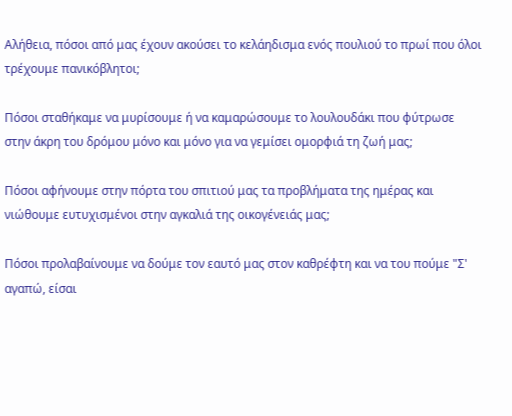Αλήθεια, πόσοι από μας έχουν ακούσει το κελάηδισμα ενός πουλιού το πρωί που όλοι τρέχουμε πανικόβλητοι;

Πόσοι σταθήκαμε να μυρίσουμε ή να καμαρώσουμε το λουλουδάκι που φύτρωσε στην άκρη του δρόμου μόνο και μόνο για να γεμίσει ομορφιά τη ζωή μας;

Πόσοι αφήνουμε στην πόρτα του σπιτιού μας τα προβλήματα της ημέρας και νιώθουμε ευτυχισμένοι στην αγκαλιά της οικογένειάς μας;

Πόσοι προλαβαίνουμε να δούμε τον εαυτό μας στον καθρέφτη και να του πούμε "Σ' αγαπώ, είσαι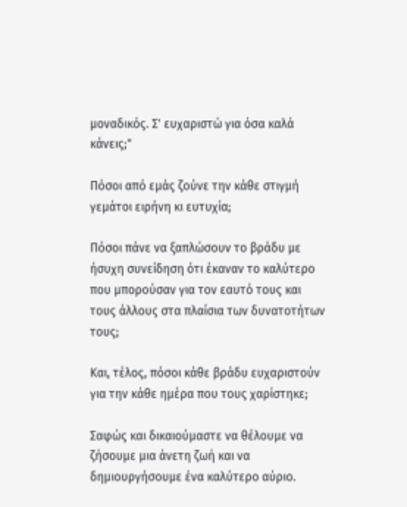μοναδικός. Σ' ευχαριστώ για όσα καλά κάνεις;"

Πόσοι από εμάς ζούνε την κάθε στιγμή γεμάτοι ειρήνη κι ευτυχία;

Πόσοι πάνε να ξαπλώσουν το βράδυ με ήσυχη συνείδηση ότι έκαναν το καλύτερο που μπορούσαν για τον εαυτό τους και τους άλλους στα πλαίσια των δυνατοτήτων τους;

Και, τέλος, πόσοι κάθε βράδυ ευχαριστούν για την κάθε ημέρα που τους χαρίστηκε;

Σαφώς και δικαιούμαστε να θέλουμε να ζήσουμε μια άνετη ζωή και να δημιουργήσουμε ένα καλύτερο αύριο.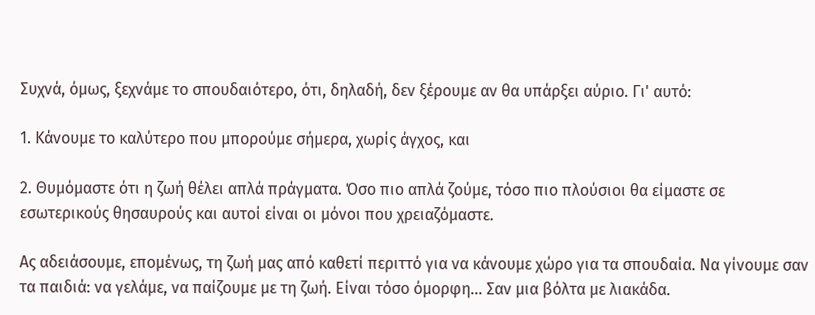Συχνά, όμως, ξεχνάμε το σπουδαιότερο, ότι, δηλαδή, δεν ξέρουμε αν θα υπάρξει αύριο. Γι' αυτό:

1. Κάνουμε το καλύτερο που μπορούμε σήμερα, χωρίς άγχος, και

2. Θυμόμαστε ότι η ζωή θέλει απλά πράγματα. Όσο πιο απλά ζούμε, τόσο πιο πλούσιοι θα είμαστε σε εσωτερικούς θησαυρούς και αυτοί είναι οι μόνοι που χρειαζόμαστε.

Ας αδειάσουμε, επομένως, τη ζωή μας από καθετί περιττό για να κάνουμε χώρο για τα σπουδαία. Να γίνουμε σαν τα παιδιά: να γελάμε, να παίζουμε με τη ζωή. Είναι τόσο όμορφη... Σαν μια βόλτα με λιακάδα.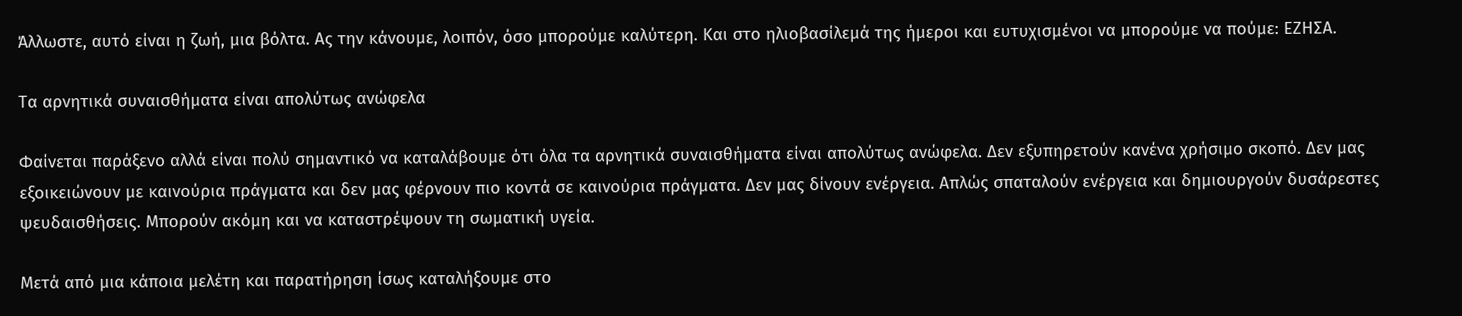Άλλωστε, αυτό είναι η ζωή, μια βόλτα. Ας την κάνουμε, λοιπόν, όσο μπορούμε καλύτερη. Και στο ηλιοβασίλεμά της ήμεροι και ευτυχισμένοι να μπορούμε να πούμε: ΕΖΗΣΑ.

Τα αρνητικά συναισθήματα είναι απολύτως ανώφελα

Φαίνεται παράξενο αλλά είναι πολύ σημαντικό να καταλάβουμε ότι όλα τα αρνητικά συναισθήματα είναι απολύτως ανώφελα. Δεν εξυπηρετούν κανένα χρήσιμο σκοπό. Δεν μας εξοικειώνουν με καινούρια πράγματα και δεν μας φέρνουν πιο κοντά σε καινούρια πράγματα. Δεν μας δίνουν ενέργεια. Απλώς σπαταλούν ενέργεια και δημιουργούν δυσάρεστες ψευδαισθήσεις. Μπορούν ακόμη και να καταστρέψουν τη σωματική υγεία.

Μετά από μια κάποια μελέτη και παρατήρηση ίσως καταλήξουμε στο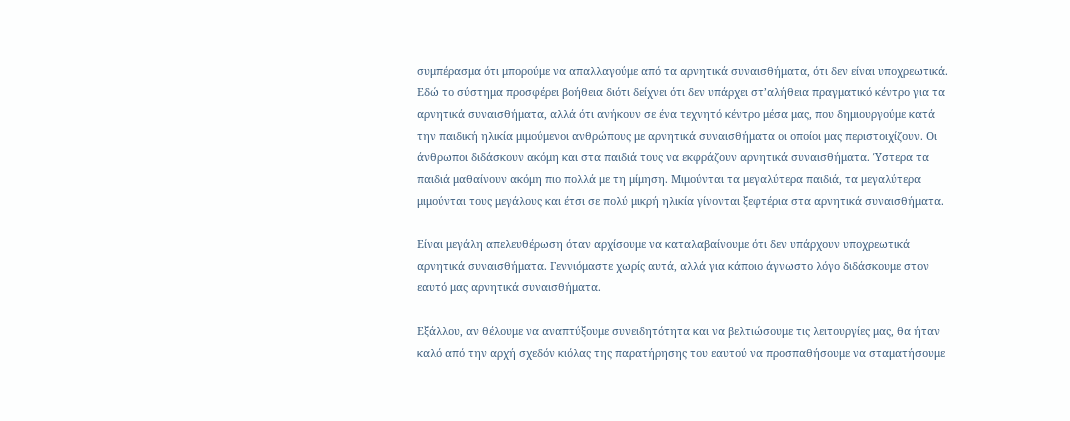συμπέρασμα ότι μπορούμε να απαλλαγούμε από τα αρνητικά συναισθήματα, ότι δεν είναι υποχρεωτικά. Εδώ το σύστημα προσφέρει βοήθεια διότι δείχνει ότι δεν υπάρχει στ’αλήθεια πραγματικό κέντρο για τα αρνητικά συναισθήματα, αλλά ότι ανήκουν σε ένα τεχνητό κέντρο μέσα μας, που δημιουργούμε κατά την παιδική ηλικία μιμούμενοι ανθρώπους με αρνητικά συναισθήματα οι οποίοι μας περιστοιχίζουν. Οι άνθρωποι διδάσκουν ακόμη και στα παιδιά τους να εκφράζουν αρνητικά συναισθήματα. Ύστερα τα παιδιά μαθαίνουν ακόμη πιο πολλά με τη μίμηση. Μιμούνται τα μεγαλύτερα παιδιά, τα μεγαλύτερα μιμούνται τους μεγάλους και έτσι σε πολύ μικρή ηλικία γίνονται ξεφτέρια στα αρνητικά συναισθήματα.

Είναι μεγάλη απελευθέρωση όταν αρχίσουμε να καταλαβαίνουμε ότι δεν υπάρχουν υποχρεωτικά αρνητικά συναισθήματα. Γεννιόμαστε χωρίς αυτά, αλλά για κάποιο άγνωστο λόγο διδάσκουμε στον εαυτό μας αρνητικά συναισθήματα.

Εξάλλου, αν θέλουμε να αναπτύξουμε συνειδητότητα και να βελτιώσουμε τις λειτουργίες μας, θα ήταν καλό από την αρχή σχεδόν κιόλας της παρατήρησης του εαυτού να προσπαθήσουμε να σταματήσουμε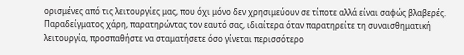ορισμένες από τις λειτουργίες μας, που όχι μόνο δεν χρησιμεύουν σε τίποτε αλλά είναι σαφώς βλαβερές. Παραδείγματος χάρη, παρατηρώντας τον εαυτό σας, ιδιαίτερα όταν παρατηρείτε τη συναισθηματική λειτουργία, προσπαθήστε να σταματήσετε όσο γίνεται περισσότερο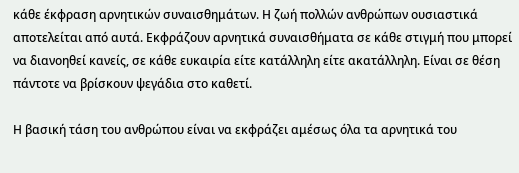κάθε έκφραση αρνητικών συναισθημάτων. Η ζωή πολλών ανθρώπων ουσιαστικά αποτελείται από αυτά. Εκφράζουν αρνητικά συναισθήματα σε κάθε στιγμή που μπορεί να διανοηθεί κανείς, σε κάθε ευκαιρία είτε κατάλληλη είτε ακατάλληλη. Είναι σε θέση πάντοτε να βρίσκουν ψεγάδια στο καθετί.

Η βασική τάση του ανθρώπου είναι να εκφράζει αμέσως όλα τα αρνητικά του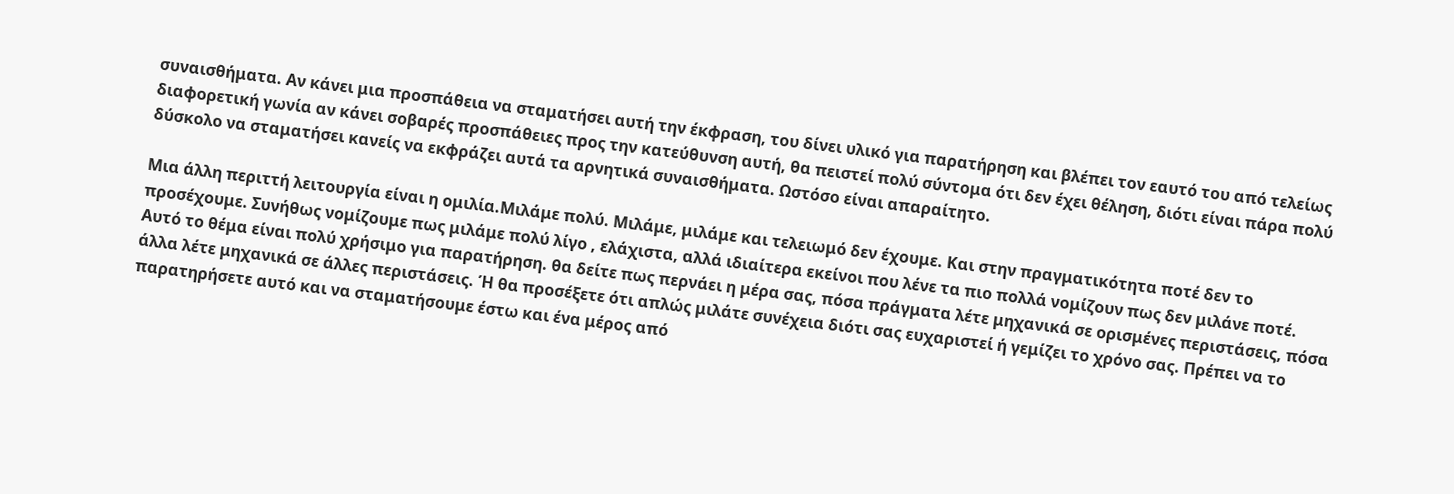συναισθήματα. Αν κάνει μια προσπάθεια να σταματήσει αυτή την έκφραση, του δίνει υλικό για παρατήρηση και βλέπει τον εαυτό του από τελείως διαφορετική γωνία αν κάνει σοβαρές προσπάθειες προς την κατεύθυνση αυτή, θα πειστεί πολύ σύντομα ότι δεν έχει θέληση, διότι είναι πάρα πολύ δύσκολο να σταματήσει κανείς να εκφράζει αυτά τα αρνητικά συναισθήματα. Ωστόσο είναι απαραίτητο.

Μια άλλη περιττή λειτουργία είναι η ομιλία.Μιλάμε πολύ. Μιλάμε, μιλάμε και τελειωμό δεν έχουμε. Και στην πραγματικότητα ποτέ δεν το προσέχουμε. Συνήθως νομίζουμε πως μιλάμε πολύ λίγο , ελάχιστα, αλλά ιδιαίτερα εκείνοι που λένε τα πιο πολλά νομίζουν πως δεν μιλάνε ποτέ. Αυτό το θέμα είναι πολύ χρήσιμο για παρατήρηση. θα δείτε πως περνάει η μέρα σας, πόσα πράγματα λέτε μηχανικά σε ορισμένες περιστάσεις, πόσα άλλα λέτε μηχανικά σε άλλες περιστάσεις. Ή θα προσέξετε ότι απλώς μιλάτε συνέχεια διότι σας ευχαριστεί ή γεμίζει το χρόνο σας. Πρέπει να το παρατηρήσετε αυτό και να σταματήσουμε έστω και ένα μέρος από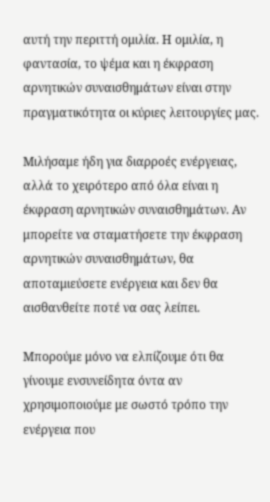αυτή την περιττή ομιλία. Η ομιλία, η φαντασία, το ψέμα και η έκφραση αρνητικών συναισθημάτων είναι στην πραγματικότητα οι κύριες λειτουργίες μας.

Μιλήσαμε ήδη για διαρροές ενέργειας, αλλά το χειρότερο από όλα είναι η έκφραση αρνητικών συναισθημάτων. Αν μπορείτε να σταματήσετε την έκφραση αρνητικών συναισθημάτων, θα αποταμιεύσετε ενέργεια και δεν θα αισθανθείτε ποτέ να σας λείπει.

Μπορούμε μόνο να ελπίζουμε ότι θα γίνουμε ενσυνείδητα όντα αν χρησιμοποιούμε με σωστό τρόπο την ενέργεια που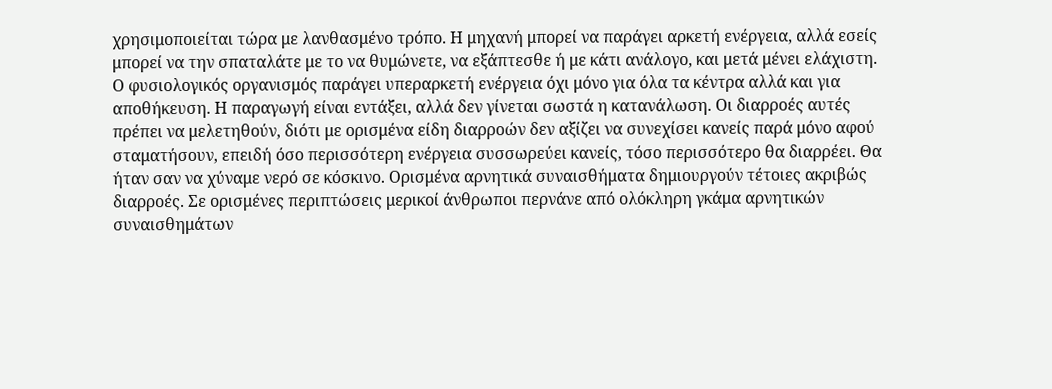χρησιμοποιείται τώρα με λανθασμένο τρόπο. Η μηχανή μπορεί να παράγει αρκετή ενέργεια, αλλά εσείς μπορεί να την σπαταλάτε με το να θυμώνετε, να εξάπτεσθε ή με κάτι ανάλογο, και μετά μένει ελάχιστη. Ο φυσιολογικός οργανισμός παράγει υπεραρκετή ενέργεια όχι μόνο για όλα τα κέντρα αλλά και για αποθήκευση. Η παραγωγή είναι εντάξει, αλλά δεν γίνεται σωστά η κατανάλωση. Οι διαρροές αυτές πρέπει να μελετηθούν, διότι με ορισμένα είδη διαρροών δεν αξίζει να συνεχίσει κανείς παρά μόνο αφού σταματήσουν, επειδή όσο περισσότερη ενέργεια συσσωρεύει κανείς, τόσο περισσότερο θα διαρρέει. Θα ήταν σαν να χύναμε νερό σε κόσκινο. Ορισμένα αρνητικά συναισθήματα δημιουργούν τέτοιες ακριβώς διαρροές. Σε ορισμένες περιπτώσεις μερικοί άνθρωποι περνάνε από ολόκληρη γκάμα αρνητικών συναισθημάτων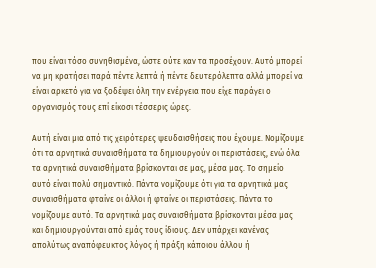που είναι τόσο συνηθισμένα, ώστε ούτε καν τα προσέχουν. Αυτό μπορεί να μη κρατήσει παρά πέντε λεπτά ή πέντε δευτερόλεπτα αλλά μπορεί να είναι αρκετό για να ξοδέψει όλη την ενέργεια που είχε παράγει ο οργανισμός τους επί είκοσι τέσσερις ώρες.

Αυτή είναι μια από τις χειρότερες ψευδαισθήσεις που έχουμε. Νομίζουμε ότι τα αρνητικά συναισθήματα τα δημιουργούν οι περιστάσεις, ενώ όλα τα αρνητικά συναισθήματα βρίσκονται σε μας, μέσα μας. Το σημείο αυτό είναι πολύ σημαντικό. Πάντα νομίζουμε ότι για τα αρνητικά μας συναισθήματα φταίνε οι άλλοι ή φταίνε οι περιστάσεις. Πάντα το νομίζουμε αυτό. Τα αρνητικά μας συναισθήματα βρίσκονται μέσα μας και δημιουργούνται από εμάς τους ίδιους. Δεν υπάρχει κανένας απολύτως αναπόφευκτος λόγος ή πράξη κάποιου άλλου ή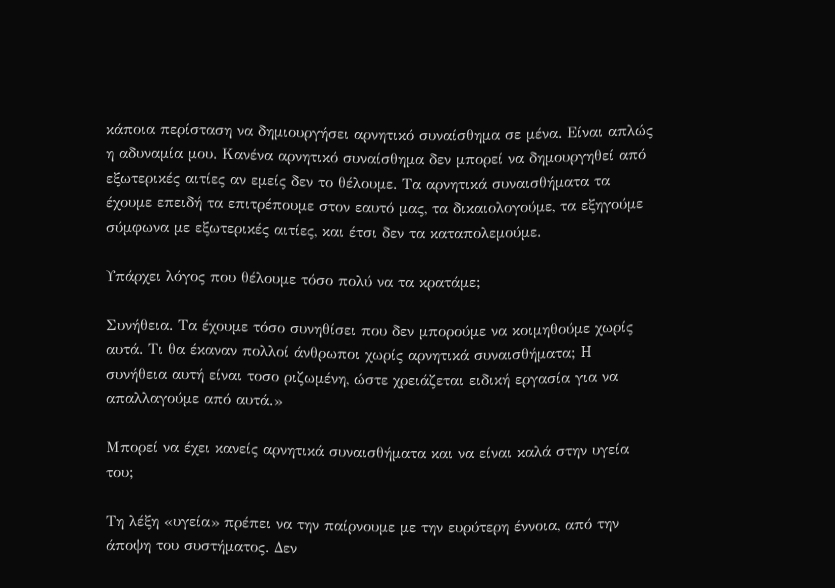κάποια περίσταση να δημιουργήσει αρνητικό συναίσθημα σε μένα. Είναι απλώς η αδυναμία μου. Κανένα αρνητικό συναίσθημα δεν μπορεί να δημουργηθεί από εξωτερικές αιτίες αν εμείς δεν το θέλουμε. Τα αρνητικά συναισθήματα τα έχουμε επειδή τα επιτρέπουμε στον εαυτό μας, τα δικαιολογούμε, τα εξηγούμε σύμφωνα με εξωτερικές αιτίες, και έτσι δεν τα καταπολεμούμε.

Υπάρχει λόγος που θέλουμε τόσο πολύ να τα κρατάμε;

Συνήθεια. Τα έχουμε τόσο συνηθίσει που δεν μπορούμε να κοιμηθούμε χωρίς αυτά. Τι θα έκαναν πολλοί άνθρωποι χωρίς αρνητικά συναισθήματα; H συνήθεια αυτή είναι τοσο ριζωμένη, ώστε χρειάζεται ειδική εργασία για να απαλλαγούμε από αυτά.»

Μπορεί να έχει κανείς αρνητικά συναισθήματα και να είναι καλά στην υγεία του;

Τη λέξη «υγεία» πρέπει να την παίρνουμε με την ευρύτερη έννοια, από την άποψη του συστήματος. Δεν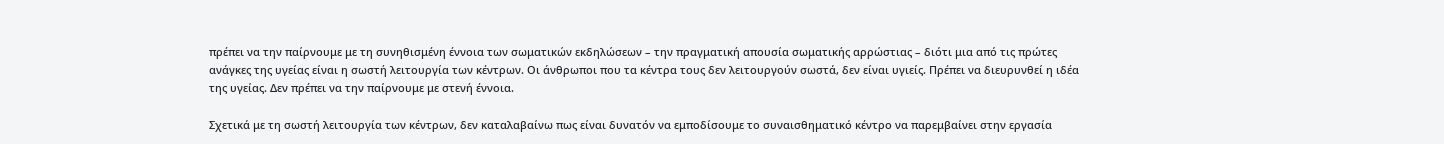πρέπει να την παίρνουμε με τη συνηθισμένη έννοια των σωματικών εκδηλώσεων – την πραγματική απουσία σωματικής αρρώστιας – διότι μια από τις πρώτες ανάγκες της υγείας είναι η σωστή λειτουργία των κέντρων. Οι άνθρωποι που τα κέντρα τους δεν λειτουργούν σωστά, δεν είναι υγιείς. Πρέπει να διευρυνθεί η ιδέα της υγείας. Δεν πρέπει να την παίρνουμε με στενή έννοια.

Σχετικά με τη σωστή λειτουργία των κέντρων, δεν καταλαβαίνω πως είναι δυνατόν να εμποδίσουμε το συναισθηματικό κέντρο να παρεμβαίνει στην εργασία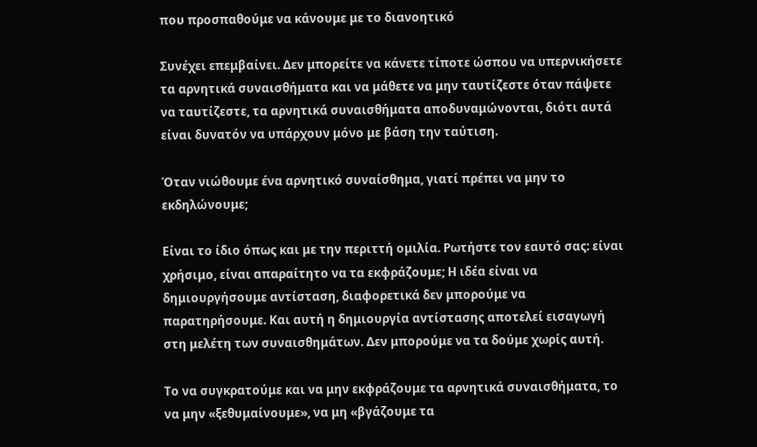που προσπαθούμε να κάνουμε με το διανοητικό

Συνέχει επεμβαίνει. Δεν μπορείτε να κάνετε τίποτε ώσπου να υπερνικήσετε τα αρνητικά συναισθήματα και να μάθετε να μην ταυτίζεστε όταν πάψετε να ταυτίζεστε, τα αρνητικά συναισθήματα αποδυναμώνονται, διότι αυτά είναι δυνατόν να υπάρχουν μόνο με βάση την ταύτιση.

Όταν νιώθουμε ένα αρνητικό συναίσθημα, γιατί πρέπει να μην το εκδηλώνουμε;

Είναι το ίδιο όπως και με την περιττή ομιλία. Ρωτήστε τον εαυτό σας: είναι χρήσιμο, είναι απαραίτητο να τα εκφράζουμε; Η ιδέα είναι να δημιουργήσουμε αντίσταση, διαφορετικά δεν μπορούμε να παρατηρήσουμε. Και αυτή η δημιουργία αντίστασης αποτελεί εισαγωγή στη μελέτη των συναισθημάτων. Δεν μπορούμε να τα δούμε χωρίς αυτή.

Το να συγκρατούμε και να μην εκφράζουμε τα αρνητικά συναισθήματα, το να μην «ξεθυμαίνουμε», να μη «βγάζουμε τα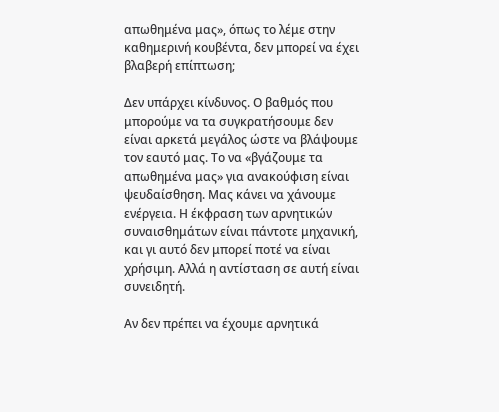απωθημένα μας», όπως το λέμε στην καθημερινή κουβέντα, δεν μπορεί να έχει βλαβερή επίπτωση;

Δεν υπάρχει κίνδυνος. Ο βαθμός που μπορούμε να τα συγκρατήσουμε δεν είναι αρκετά μεγάλος ώστε να βλάψουμε τον εαυτό μας. Το να «βγάζουμε τα απωθημένα μας» για ανακούφιση είναι ψευδαίσθηση. Μας κάνει να χάνουμε ενέργεια. Η έκφραση των αρνητικών συναισθημάτων είναι πάντοτε μηχανική, και γι αυτό δεν μπορεί ποτέ να είναι χρήσιμη. Αλλά η αντίσταση σε αυτή είναι συνειδητή.

Αν δεν πρέπει να έχουμε αρνητικά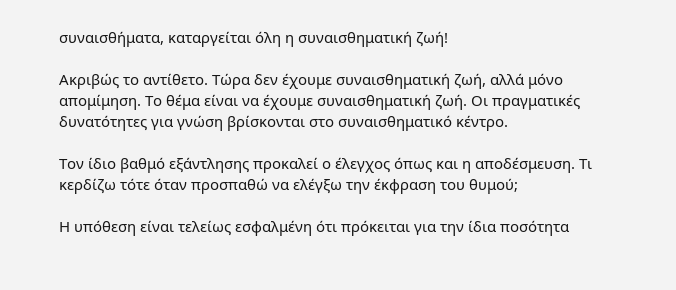συναισθήματα, καταργείται όλη η συναισθηματική ζωή!

Ακριβώς το αντίθετο. Τώρα δεν έχουμε συναισθηματική ζωή, αλλά μόνο απομίμηση. Το θέμα είναι να έχουμε συναισθηματική ζωή. Οι πραγματικές δυνατότητες για γνώση βρίσκονται στο συναισθηματικό κέντρο.

Τον ίδιο βαθμό εξάντλησης προκαλεί ο έλεγχος όπως και η αποδέσμευση. Τι κερδίζω τότε όταν προσπαθώ να ελέγξω την έκφραση του θυμού;

Η υπόθεση είναι τελείως εσφαλμένη ότι πρόκειται για την ίδια ποσότητα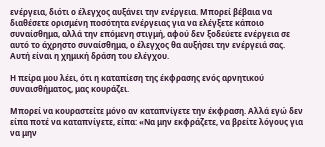ενέργεια, διότι ο έλεγχος αυξάνει την ενέργεια. Μπορεί βέβαια να διαθέσετε ορισμένη ποσότητα ενέργειας για να ελέγξετε κάποιο συναίσθημα, αλλά την επόμενη στιγμή, αφού δεν ξοδεύετε ενέργεια σε αυτό το άχρηστο συναίσθημα, ο έλεγχος θα αυξήσει την ενέργειά σας. Αυτή είναι η χημική δράση του ελέγχου.

Η πείρα μου λέει, ότι η καταπίεση της έκφρασης ενός αρνητικού συναισθήματος, μας κουράζει.

Μπορεί να κουραστείτε μόνο αν καταπνίγετε την έκφραση. Αλλά εγώ δεν είπα ποτέ να καταπνίγετε, είπα: «Να μην εκφράζετε, να βρείτε λόγους για να μην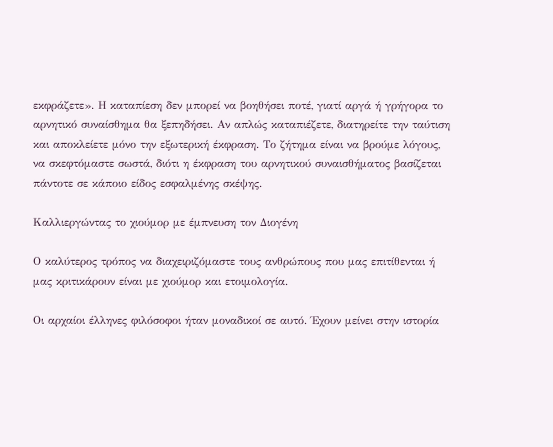εκφράζετε». Η καταπίεση δεν μπορεί να βοηθήσει ποτέ, γιατί αργά ή γρήγορα το αρνητικό συναίσθημα θα ξεπηδήσει. Αν απλώς καταπιέζετε, διατηρείτε την ταύτιση και αποκλείετε μόνο την εξωτερική έκφραση. Το ζήτημα είναι να βρούμε λόγους, να σκεφτόμαστε σωστά, διότι η έκφραση του αρνητικού συναισθήματος βασίζεται πάντοτε σε κάποιο είδος εσφαλμένης σκέψης.

Καλλιεργώντας το χιούμορ με έμπνευση τον Διογένη

Ο καλύτερος τρόπος να διαχειριζόμαστε τους ανθρώπους που μας επιτίθενται ή μας κριτικάρουν είναι με χιούμορ και ετοιμολογία.

Οι αρχαίοι έλληνες φιλόσοφοι ήταν μοναδικοί σε αυτό. Έχουν μείνει στην ιστορία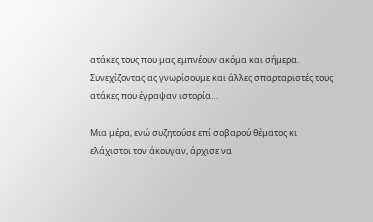ατάκες τους που μας εμπνέουν ακόμα και σήμερα. Συνεχίζοντας ας γνωρίσουμε και άλλες σπαρταριστές τους ατάκες που έγραψαν ιστορία…

Μια μέρα, ενώ συζητούσε επί σοβαρού θέματος κι ελάχιστοι τον άκουγαν, άρχισε να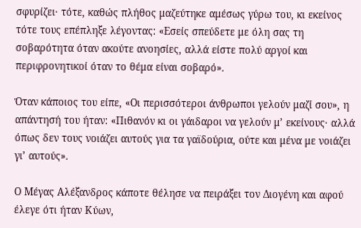σφυρίζει· τότε, καθώς πλήθος μαζεύτηκε αμέσως γύρω του, κι εκείνος τότε τους επέπληξε λέγοντας: «Εσείς σπεύδετε με όλη σας τη σοβαρότητα όταν ακούτε ανοησίες, αλλά είστε πολύ αργοί και περιφρονητικοί όταν το θέμα είναι σοβαρό».

Όταν κάποιος του είπε, «Οι περισσότεροι άνθρωποι γελούν μαζί σου», η απάντησή του ήταν: «Πιθανόν κι οι γάιδαροι να γελούν μ’ εκείνους· αλλά όπως δεν τους νοιάζει αυτούς για τα γαϊδούρια, ούτε και μένα με νοιάζει γι’ αυτούς».

Ο Μέγας Αλέξανδρος κάποτε θέλησε να πειράξει τον Διογένη και αφού έλεγε ότι ήταν Κύων,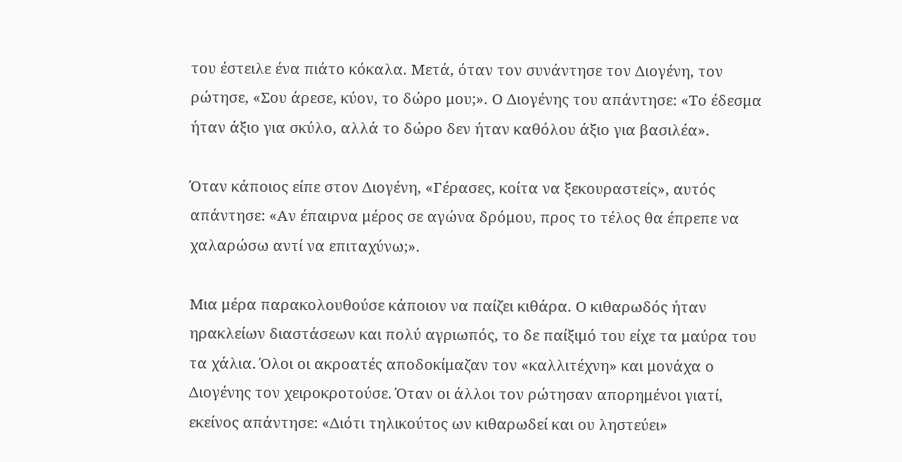του έστειλε ένα πιάτο κόκαλα. Μετά, όταν τον συνάντησε τον Διογένη, τον ρώτησε, «Σου άρεσε, κύον, το δώρο μου;». Ο Διογένης του απάντησε: «Το έδεσμα ήταν άξιο για σκύλο, αλλά το δώρο δεν ήταν καθόλου άξιο για βασιλέα».

Όταν κάποιος είπε στον Διογένη, «Γέρασες, κοίτα να ξεκουραστείς», αυτός απάντησε: «Αν έπαιρνα μέρος σε αγώνα δρόμου, προς το τέλος θα έπρεπε να χαλαρώσω αντί να επιταχύνω;».

Μια μέρα παρακολουθούσε κάποιον να παίζει κιθάρα. Ο κιθαρωδός ήταν ηρακλείων διαστάσεων και πολύ αγριωπός, το δε παίξιμό του είχε τα μαύρα του τα χάλια. Όλοι οι ακροατές αποδοκίμαζαν τον «καλλιτέχνη» και μονάχα ο Διογένης τον χειροκροτούσε. Όταν οι άλλοι τον ρώτησαν απορημένοι γιατί, εκείνος απάντησε: «Διότι τηλικούτος ων κιθαρωδεί και ου ληστεύει»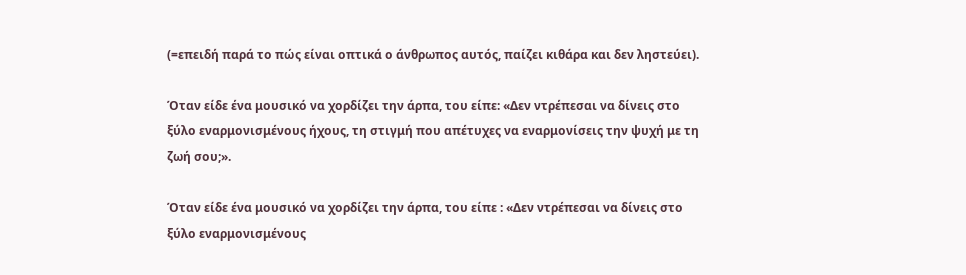(=επειδή παρά το πώς είναι οπτικά ο άνθρωπος αυτός, παίζει κιθάρα και δεν ληστεύει).

Όταν είδε ένα μουσικό να χορδίζει την άρπα, του είπε: «Δεν ντρέπεσαι να δίνεις στο ξύλο εναρμονισμένους ήχους, τη στιγμή που απέτυχες να εναρμονίσεις την ψυχή με τη ζωή σου;».

Όταν είδε ένα μουσικό να χορδίζει την άρπα, του είπε : «Δεν ντρέπεσαι να δίνεις στο ξύλο εναρμονισμένους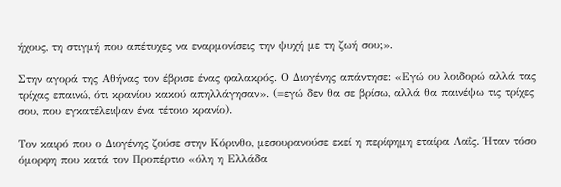ήχους, τη στιγμή που απέτυχες να εναρμονίσεις την ψυχή με τη ζωή σου;».

Στην αγορά της Αθήνας τον έβρισε ένας φαλακρός. Ο Διογένης απάντησε: «Εγώ ου λοιδορώ αλλά τας τρίχας επαινώ, ότι κρανίου κακού απηλλάγησαν». (=εγώ δεν θα σε βρίσω, αλλά θα παινέψω τις τρίχες σου, που εγκατέλειψαν ένα τέτοιο κρανίο).

Τον καιρό που ο Διογένης ζούσε στην Κόρινθο, μεσουρανούσε εκεί η περίφημη εταίρα Λαΐς. Ήταν τόσο όμορφη που κατά τον Προπέρτιο «όλη η Ελλάδα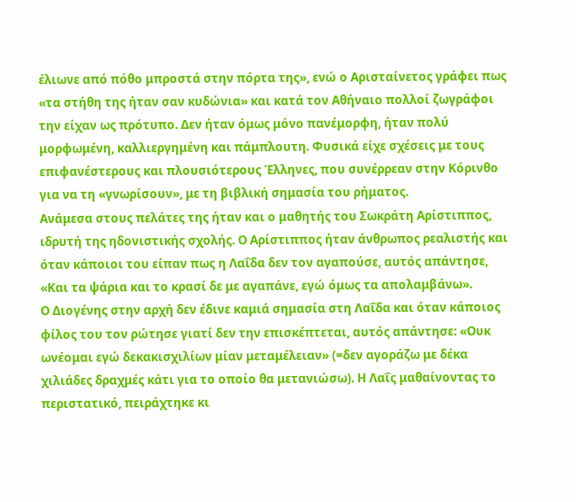έλιωνε από πόθο μπροστά στην πόρτα της», ενώ ο Αρισταίνετος γράφει πως «τα στήθη της ήταν σαν κυδώνια» και κατά τον Αθήναιο πολλοί ζωγράφοι την είχαν ως πρότυπο. Δεν ήταν όμως μόνο πανέμορφη, ήταν πολύ μορφωμένη, καλλιεργημένη και πάμπλουτη. Φυσικά είχε σχέσεις με τους επιφανέστερους και πλουσιότερους Έλληνες, που συνέρρεαν στην Κόρινθο για να τη «γνωρίσουν», με τη βιβλική σημασία του ρήματος.
Ανάμεσα στους πελάτες της ήταν και ο μαθητής του Σωκράτη Αρίστιππος, ιδρυτή της ηδονιστικής σχολής. Ο Αρίστιππος ήταν άνθρωπος ρεαλιστής και όταν κάποιοι του είπαν πως η Λαΐδα δεν τον αγαπούσε, αυτός απάντησε, «Και τα ψάρια και το κρασί δε με αγαπάνε, εγώ όμως τα απολαμβάνω».
Ο Διογένης στην αρχή δεν έδινε καμιά σημασία στη Λαΐδα και όταν κάποιος φίλος του τον ρώτησε γιατί δεν την επισκέπτεται, αυτός απάντησε: «Ουκ ωνέομαι εγώ δεκακισχιλίων μίαν μεταμέλειαν» (=δεν αγοράζω με δέκα χιλιάδες δραχμές κάτι για το οποίο θα μετανιώσω). Η Λαΐς μαθαίνοντας το περιστατικό, πειράχτηκε κι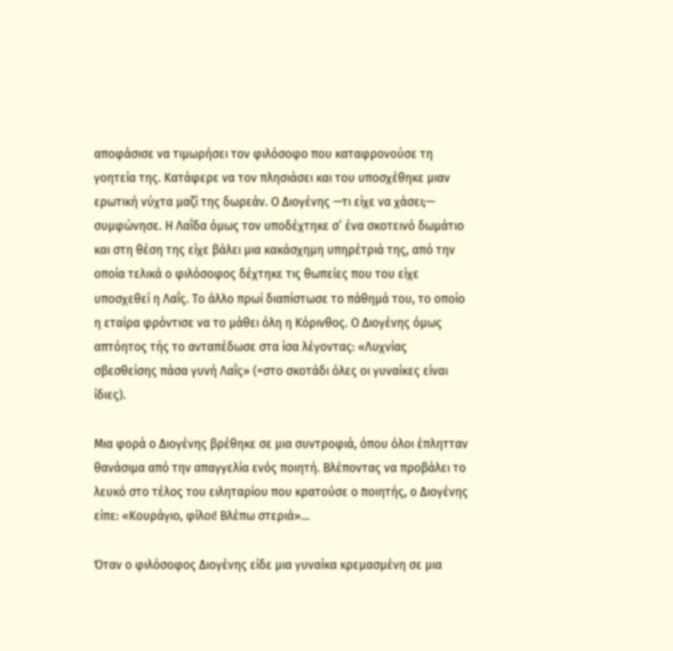αποφάσισε να τιμωρήσει τον φιλόσοφο που καταφρονούσε τη γοητεία της. Κατάφερε να τον πλησιάσει και του υποσχέθηκε μιαν ερωτική νύχτα μαζί της δωρεάν. Ο Διογένης —τι είχε να χάσει;— συμφώνησε. Η Λαΐδα όμως τον υποδέχτηκε σ’ ένα σκοτεινό δωμάτιο και στη θέση της είχε βάλει μια κακάσχημη υπηρέτριά της, από την οποία τελικά ο φιλόσοφος δέχτηκε τις θωπείες που του είχε υποσχεθεί η Λαΐς. Το άλλο πρωί διαπίστωσε το πάθημά του, το οποίο η εταίρα φρόντισε να το μάθει όλη η Κόρινθος. Ο Διογένης όμως απτόητος τής το ανταπέδωσε στα ίσα λέγοντας: «Λυχνίας σβεσθείσης πάσα γυνή Λαΐς» (=στο σκοτάδι όλες οι γυναίκες είναι ίδιες).

Μια φορά ο Διογένης βρέθηκε σε μια συντροφιά, όπου όλοι έπλητταν θανάσιμα από την απαγγελία ενός ποιητή. Βλέποντας να προβάλει το λευκό στο τέλος του ειληταρίου που κρατούσε ο ποιητής, ο Διογένης είπε: «Κουράγιο, φίλοι! Βλέπω στεριά»…

Όταν ο φιλόσοφος Διογένης είδε μια γυναίκα κρεμασμένη σε μια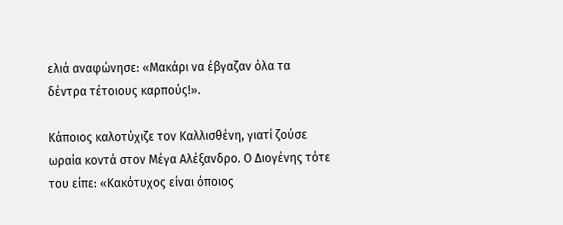ελιά αναφώνησε: «Μακάρι να έβγαζαν όλα τα δέντρα τέτοιους καρπούς!».

Κάποιος καλοτύχιζε τον Καλλισθένη, γιατί ζούσε ωραία κοντά στον Μέγα Αλέξανδρο. Ο Διογένης τότε του είπε: «Κακότυχος είναι όποιος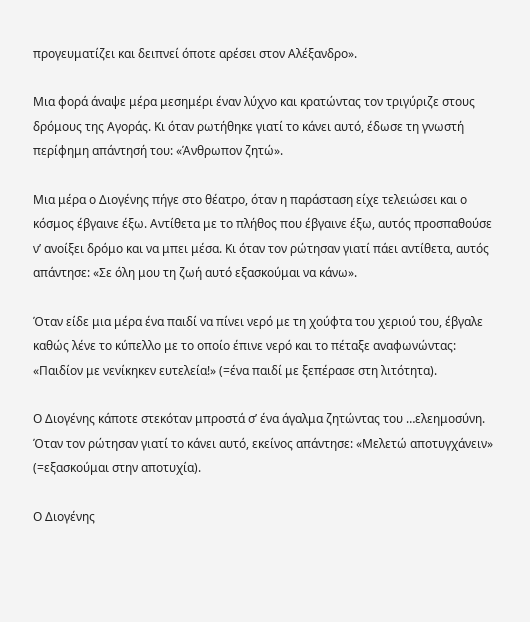προγευματίζει και δειπνεί όποτε αρέσει στον Αλέξανδρο».

Μια φορά άναψε μέρα μεσημέρι έναν λύχνο και κρατώντας τον τριγύριζε στους δρόμους της Αγοράς. Κι όταν ρωτήθηκε γιατί το κάνει αυτό, έδωσε τη γνωστή περίφημη απάντησή του: «Άνθρωπον ζητώ».

Μια μέρα ο Διογένης πήγε στο θέατρο, όταν η παράσταση είχε τελειώσει και ο κόσμος έβγαινε έξω. Αντίθετα με το πλήθος που έβγαινε έξω, αυτός προσπαθούσε ν’ ανοίξει δρόμο και να μπει μέσα. Κι όταν τον ρώτησαν γιατί πάει αντίθετα, αυτός απάντησε: «Σε όλη μου τη ζωή αυτό εξασκούμαι να κάνω».

Όταν είδε μια μέρα ένα παιδί να πίνει νερό με τη χούφτα του χεριού του, έβγαλε καθώς λένε το κύπελλο με το οποίο έπινε νερό και το πέταξε αναφωνώντας: «Παιδίον με νενίκηκεν ευτελεία!» (=ένα παιδί με ξεπέρασε στη λιτότητα).

Ο Διογένης κάποτε στεκόταν μπροστά σ’ ένα άγαλμα ζητώντας του …ελεημοσύνη. Όταν τον ρώτησαν γιατί το κάνει αυτό, εκείνος απάντησε: «Μελετώ αποτυγχάνειν» (=εξασκούμαι στην αποτυχία).

Ο Διογένης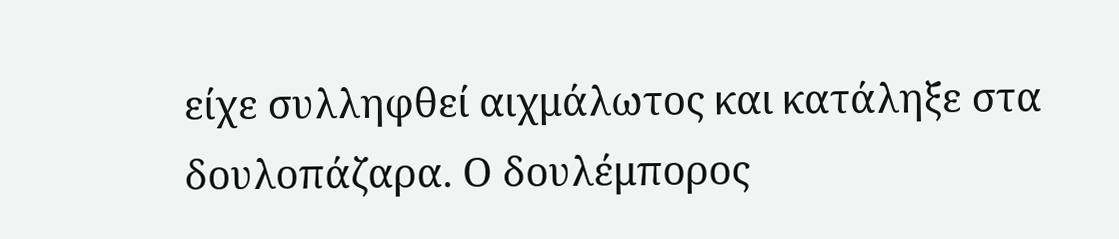είχε συλληφθεί αιχμάλωτος και κατάληξε στα δουλοπάζαρα. Ο δουλέμπορος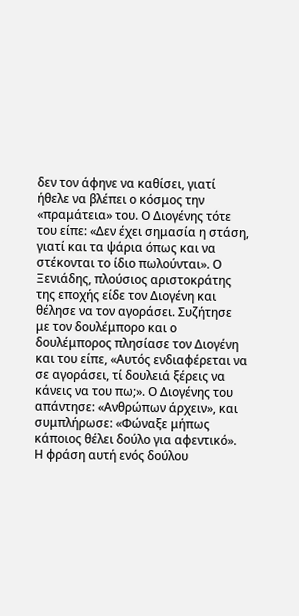δεν τον άφηνε να καθίσει, γιατί ήθελε να βλέπει ο κόσμος την «πραμάτεια» του. Ο Διογένης τότε του είπε: «Δεν έχει σημασία η στάση, γιατί και τα ψάρια όπως και να στέκονται το ίδιο πωλούνται». Ο Ξενιάδης, πλούσιος αριστοκράτης της εποχής είδε τον Διογένη και θέλησε να τον αγοράσει. Συζήτησε με τον δουλέμπορο και ο δουλέμπορος πλησίασε τον Διογένη και του είπε, «Αυτός ενδιαφέρεται να σε αγοράσει, τί δουλειά ξέρεις να κάνεις να του πω;». Ο Διογένης του απάντησε: «Ανθρώπων άρχειν», και συμπλήρωσε: «Φώναξε μήπως κάποιος θέλει δούλο για αφεντικό». Η φράση αυτή ενός δούλου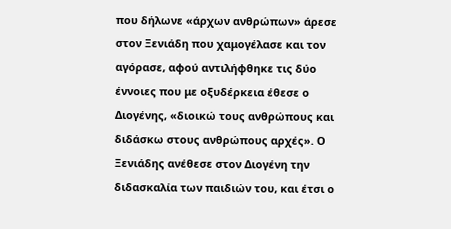που δήλωνε «άρχων ανθρώπων» άρεσε στον Ξενιάδη που χαμογέλασε και τον αγόρασε, αφού αντιλήφθηκε τις δύο έννοιες που με οξυδέρκεια έθεσε ο Διογένης, «διοικώ τους ανθρώπους και διδάσκω στους ανθρώπους αρχές». Ο Ξενιάδης ανέθεσε στον Διογένη την διδασκαλία των παιδιών του, και έτσι ο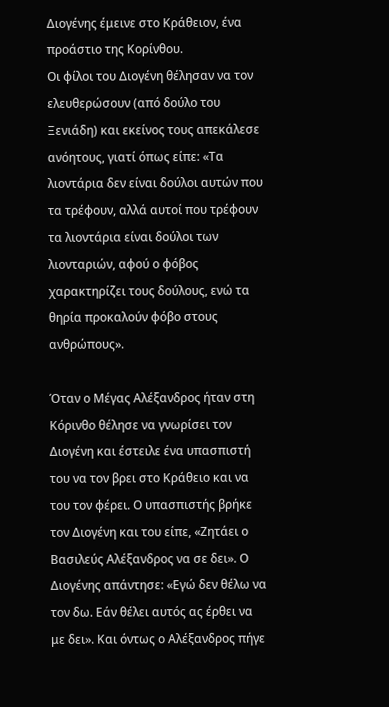Διογένης έμεινε στο Κράθειον, ένα προάστιο της Κορίνθου.
Οι φίλοι του Διογένη θέλησαν να τον ελευθερώσουν (από δούλο του Ξενιάδη) και εκείνος τους απεκάλεσε ανόητους, γιατί όπως είπε: «Τα λιοντάρια δεν είναι δούλοι αυτών που τα τρέφουν, αλλά αυτοί που τρέφουν τα λιοντάρια είναι δούλοι των λιονταριών, αφού ο φόβος χαρακτηρίζει τους δούλους, ενώ τα θηρία προκαλούν φόβο στους ανθρώπους».

Όταν ο Μέγας Αλέξανδρος ήταν στη Κόρινθο θέλησε να γνωρίσει τον Διογένη και έστειλε ένα υπασπιστή του να τον βρει στο Κράθειο και να του τον φέρει. Ο υπασπιστής βρήκε τον Διογένη και του είπε, «Ζητάει ο Βασιλεύς Αλέξανδρος να σε δει». Ο Διογένης απάντησε: «Εγώ δεν θέλω να τον δω. Εάν θέλει αυτός ας έρθει να με δει». Και όντως ο Αλέξανδρος πήγε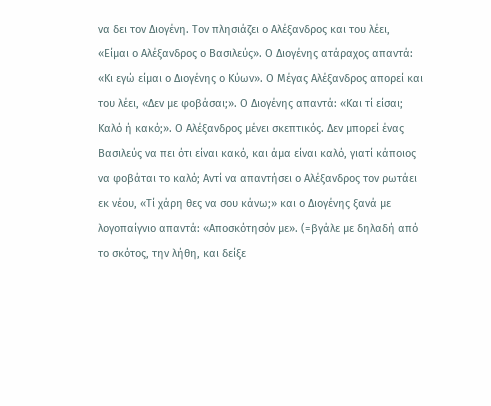να δει τον Διογένη. Τον πλησιάζει ο Αλέξανδρος και του λέει, «Είμαι ο Αλέξανδρος ο Βασιλεύς». Ο Διογένης ατάραχος απαντά: «Κι εγώ είμαι ο Διογένης ο Κύων». Ο Μέγας Αλέξανδρος απορεί και του λέει, «Δεν με φοβάσαι;». Ο Διογένης απαντά: «Και τί είσαι; Καλό ή κακό;». Ο Αλέξανδρος μένει σκεπτικός. Δεν μπορεί ένας Βασιλεύς να πει ότι είναι κακό, και άμα είναι καλό, γιατί κάποιος να φοβάται το καλό; Αντί να απαντήσει ο Αλέξανδρος τον ρωτάει εκ νέου, «Τί χάρη θες να σου κάνω;» και ο Διογένης ξανά με λογοπαίγνιο απαντά: «Αποσκότησόν με». (=βγάλε με δηλαδή από το σκότος, την λήθη, και δείξε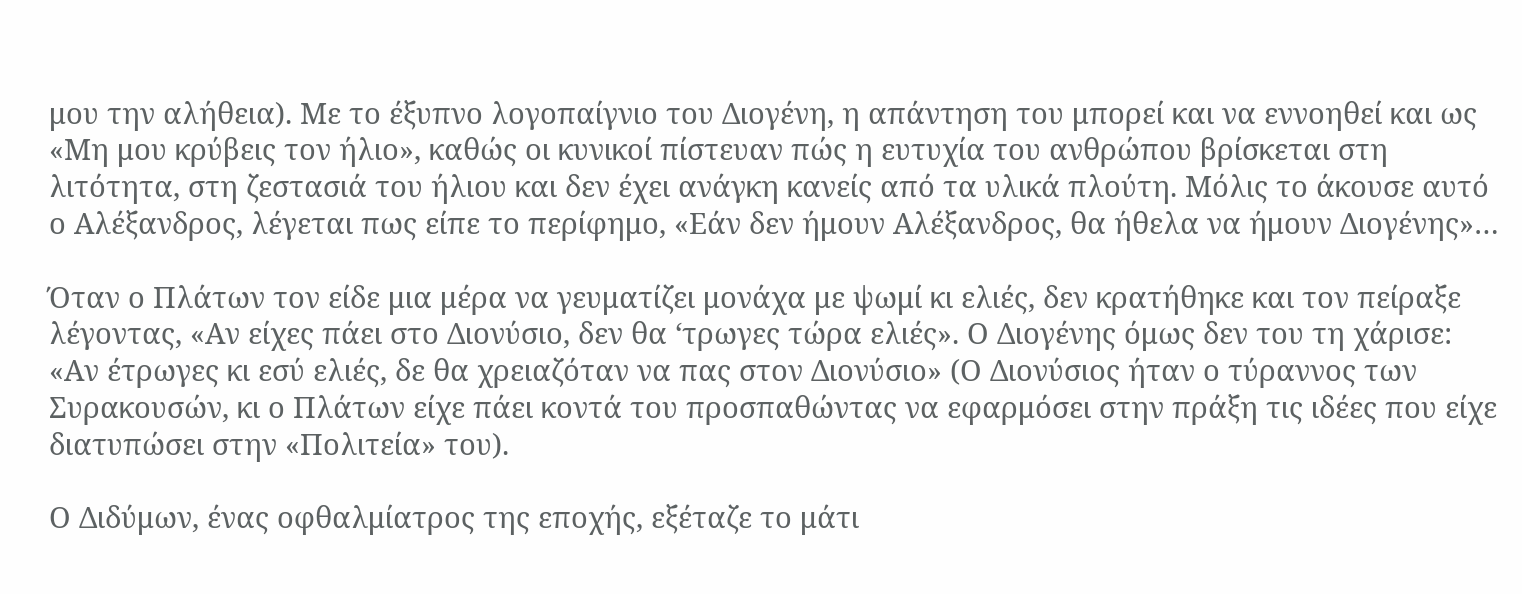μου την αλήθεια). Με το έξυπνο λογοπαίγνιο του Διογένη, η απάντηση του μπορεί και να εννοηθεί και ως «Μη μου κρύβεις τον ήλιο», καθώς οι κυνικοί πίστευαν πώς η ευτυχία του ανθρώπου βρίσκεται στη λιτότητα, στη ζεστασιά του ήλιου και δεν έχει ανάγκη κανείς από τα υλικά πλούτη. Μόλις το άκουσε αυτό ο Αλέξανδρος, λέγεται πως είπε το περίφημο, «Εάν δεν ήμουν Αλέξανδρος, θα ήθελα να ήμουν Διογένης»…

Όταν ο Πλάτων τον είδε μια μέρα να γευματίζει μονάχα με ψωμί κι ελιές, δεν κρατήθηκε και τον πείραξε λέγοντας, «Αν είχες πάει στο Διονύσιο, δεν θα ‘τρωγες τώρα ελιές». Ο Διογένης όμως δεν του τη χάρισε: «Αν έτρωγες κι εσύ ελιές, δε θα χρειαζόταν να πας στον Διονύσιο» (Ο Διονύσιος ήταν ο τύραννος των Συρακουσών, κι ο Πλάτων είχε πάει κοντά του προσπαθώντας να εφαρμόσει στην πράξη τις ιδέες που είχε διατυπώσει στην «Πολιτεία» του).

Ο Διδύμων, ένας οφθαλμίατρος της εποχής, εξέταζε το μάτι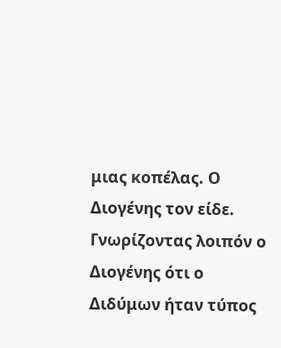μιας κοπέλας. Ο Διογένης τον είδε. Γνωρίζοντας λοιπόν ο Διογένης ότι ο Διδύμων ήταν τύπος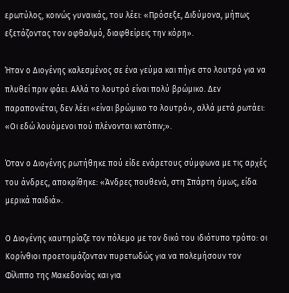ερωτύλος, κοινώς γυναικάς, του λέει: «Πρόσεξε, Διδύμονα, μήπως εξετάζοντας τον οφθαλμό, διαφθείρεις την κόρη».

Ήταν ο Διογένης καλεσμένος σε ένα γεύμα και πήγε στο λουτρό για να πλυθεί πριν φάει. Αλλά το λουτρό είναι πολύ βρώμικο. Δεν παραπονιέται, δεν λέει «είναι βρώμικο το λουτρό», αλλά μετά ρωτάει: «Οι εδώ λουόμενοι πού πλένονται κατόπιν;».

Όταν ο Διογένης ρωτήθηκε πού είδε ενάρετους σύμφωνα με τις αρχές του άνδρες, αποκρίθηκε: «Άνδρες πουθενά, στη Σπάρτη όμως, είδα μερικά παιδιά».

Ο Διογένης καυτηρίαζε τον πόλεμο με τον δικό του ιδιότυπο τρόπο: οι Κορίνθιοι προετοιμάζονταν πυρετωδώς για να πολεμήσουν τον Φίλιππο της Μακεδονίας και για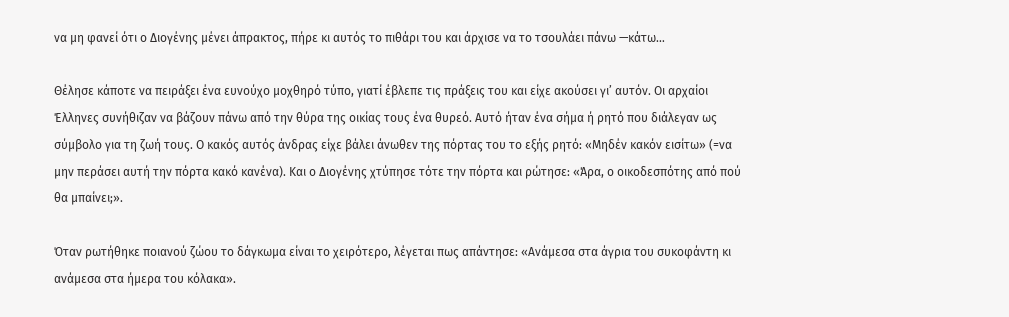να μη φανεί ότι ο Διογένης μένει άπρακτος, πήρε κι αυτός το πιθάρι του και άρχισε να το τσουλάει πάνω —κάτω…

Θέλησε κάποτε να πειράξει ένα ευνούχο μοχθηρό τύπο, γιατί έβλεπε τις πράξεις του και είχε ακούσει γι’ αυτόν. Οι αρχαίοι Έλληνες συνήθιζαν να βάζουν πάνω από την θύρα της οικίας τους ένα θυρεό. Αυτό ήταν ένα σήμα ή ρητό που διάλεγαν ως σύμβολο για τη ζωή τους. Ο κακός αυτός άνδρας είχε βάλει άνωθεν της πόρτας του το εξής ρητό: «Μηδέν κακόν εισίτω» (=να μην περάσει αυτή την πόρτα κακό κανένα). Και ο Διογένης χτύπησε τότε την πόρτα και ρώτησε: «Άρα, ο οικοδεσπότης από πού θα μπαίνει;».

Όταν ρωτήθηκε ποιανού ζώου το δάγκωμα είναι το χειρότερο, λέγεται πως απάντησε: «Ανάμεσα στα άγρια του συκοφάντη κι ανάμεσα στα ήμερα του κόλακα».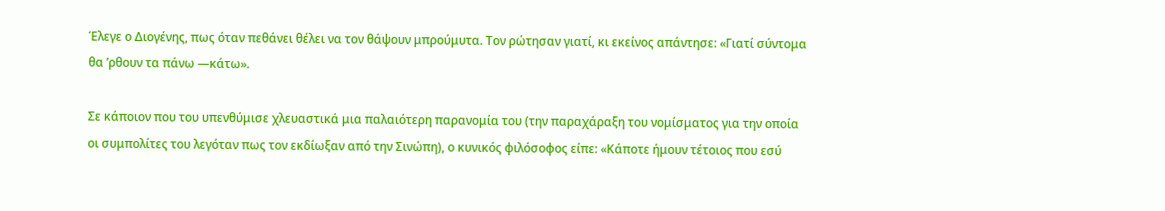Έλεγε ο Διογένης, πως όταν πεθάνει θέλει να τον θάψουν μπρούμυτα. Τον ρώτησαν γιατί, κι εκείνος απάντησε: «Γιατί σύντομα θα ’ρθουν τα πάνω —κάτω».

Σε κάποιον που του υπενθύμισε χλευαστικά μια παλαιότερη παρανομία του (την παραχάραξη του νομίσματος για την οποία οι συμπολίτες του λεγόταν πως τον εκδίωξαν από την Σινώπη), ο κυνικός φιλόσοφος είπε: «Κάποτε ήμουν τέτοιος που εσύ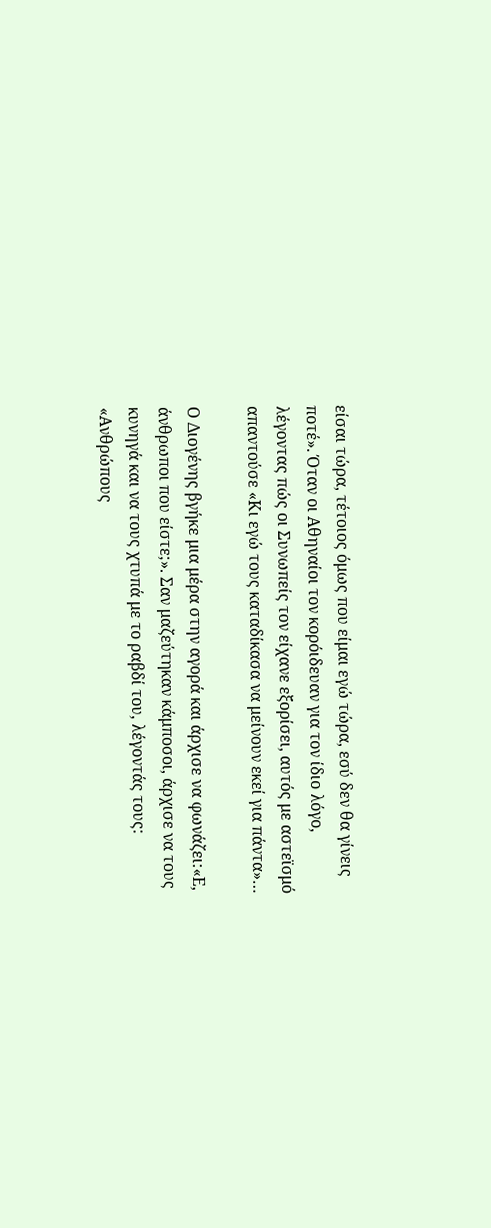είσαι τώρα, τέτοιος όμως που είμαι εγώ τώρα, εσύ δεν θα γίνεις ποτέ». Όταν οι Αθηναίοι τον κορόιδευαν για τον ίδιο λόγο, λέγοντας πώς οι Συνωπείς τον είχανε εξορίσει, αυτός με αστεϊσμό απαντούσε «Κι εγώ τους καταδίκασα να μείνουν εκεί για πάντα»…

Ο Διογένης βγήκε μια μέρα στην αγορά και άρχισε να φωνάζει:«Ε, άνθρωποι που είστε;». Σαν μαζεύτηκαν κάμποσοι, άρχισε να τους κυνηγά και να τους χτυπά με το ραβδί του, λέγοντάς τους: «Ανθρώπους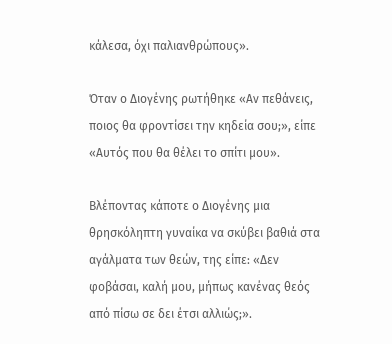κάλεσα, όχι παλιανθρώπους».

Όταν ο Διογένης ρωτήθηκε «Αν πεθάνεις, ποιος θα φροντίσει την κηδεία σου;», είπε «Αυτός που θα θέλει το σπίτι μου».

Βλέποντας κάποτε ο Διογένης μια θρησκόληπτη γυναίκα να σκύβει βαθιά στα αγάλματα των θεών, της είπε: «Δεν φοβάσαι, καλή μου, μήπως κανένας θεός από πίσω σε δει έτσι αλλιώς;».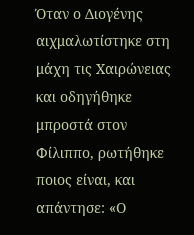Όταν ο Διογένης αιχμαλωτίστηκε στη μάχη τις Χαιρώνειας και οδηγήθηκε μπροστά στον Φίλιππο, ρωτήθηκε ποιος είναι, και απάντησε: «Ο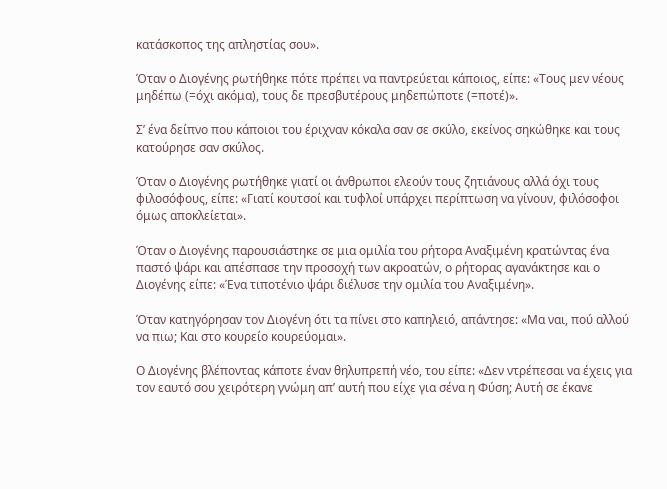κατάσκοπος της απληστίας σου».

Όταν ο Διογένης ρωτήθηκε πότε πρέπει να παντρεύεται κάποιος, είπε: «Τους μεν νέους μηδέπω (=όχι ακόμα), τους δε πρεσβυτέρους μηδεπώποτε (=ποτέ)».

Σ’ ένα δείπνο που κάποιοι του έριχναν κόκαλα σαν σε σκύλο, εκείνος σηκώθηκε και τους κατούρησε σαν σκύλος.

Όταν ο Διογένης ρωτήθηκε γιατί οι άνθρωποι ελεούν τους ζητιάνους αλλά όχι τους φιλοσόφους, είπε: «Γιατί κουτσοί και τυφλοί υπάρχει περίπτωση να γίνουν, φιλόσοφοι όμως αποκλείεται».

Όταν ο Διογένης παρουσιάστηκε σε μια ομιλία του ρήτορα Αναξιμένη κρατώντας ένα παστό ψάρι και απέσπασε την προσοχή των ακροατών, ο ρήτορας αγανάκτησε και ο Διογένης είπε: «Ένα τιποτένιο ψάρι διέλυσε την ομιλία του Αναξιμένη».

Όταν κατηγόρησαν τον Διογένη ότι τα πίνει στο καπηλειό, απάντησε: «Μα ναι, πού αλλού να πιω; Και στο κουρείο κουρεύομαι».

Ο Διογένης βλέποντας κάποτε έναν θηλυπρεπή νέο, του είπε: «Δεν ντρέπεσαι να έχεις για τον εαυτό σου χειρότερη γνώμη απ’ αυτή που είχε για σένα η Φύση; Αυτή σε έκανε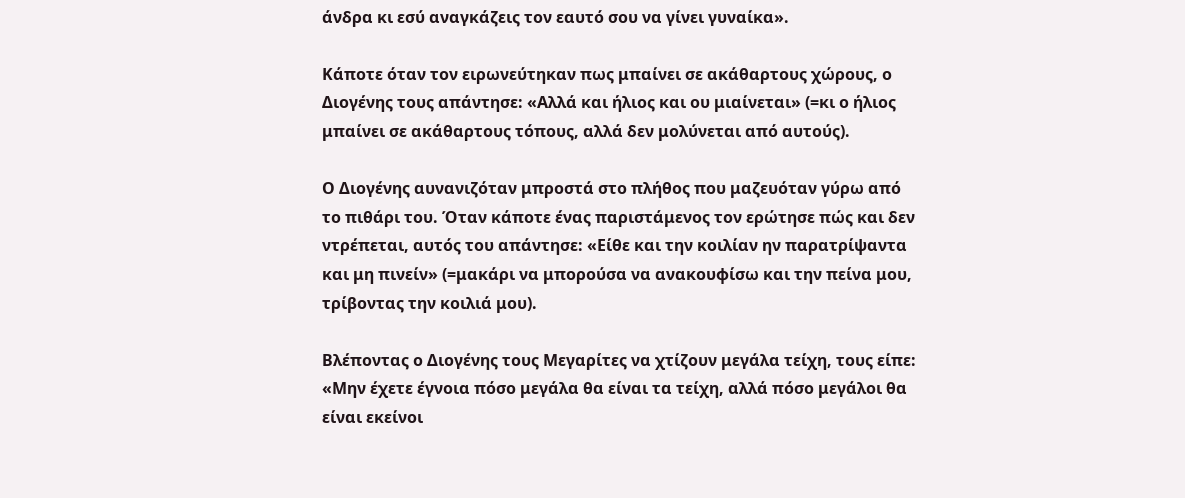άνδρα κι εσύ αναγκάζεις τον εαυτό σου να γίνει γυναίκα».

Κάποτε όταν τον ειρωνεύτηκαν πως μπαίνει σε ακάθαρτους χώρους, ο Διογένης τους απάντησε: «Αλλά και ήλιος και ου μιαίνεται» (=κι ο ήλιος μπαίνει σε ακάθαρτους τόπους, αλλά δεν μολύνεται από αυτούς).

Ο Διογένης αυνανιζόταν μπροστά στο πλήθος που μαζευόταν γύρω από το πιθάρι του. Όταν κάποτε ένας παριστάμενος τον ερώτησε πώς και δεν ντρέπεται, αυτός του απάντησε: «Είθε και την κοιλίαν ην παρατρίψαντα και μη πινείν» (=μακάρι να μπορούσα να ανακουφίσω και την πείνα μου, τρίβοντας την κοιλιά μου).

Βλέποντας ο Διογένης τους Μεγαρίτες να χτίζουν μεγάλα τείχη, τους είπε: «Μην έχετε έγνοια πόσο μεγάλα θα είναι τα τείχη, αλλά πόσο μεγάλοι θα είναι εκείνοι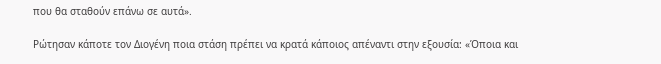που θα σταθούν επάνω σε αυτά».

Ρώτησαν κάποτε τον Διογένη ποια στάση πρέπει να κρατά κάποιος απέναντι στην εξουσία: «Όποια και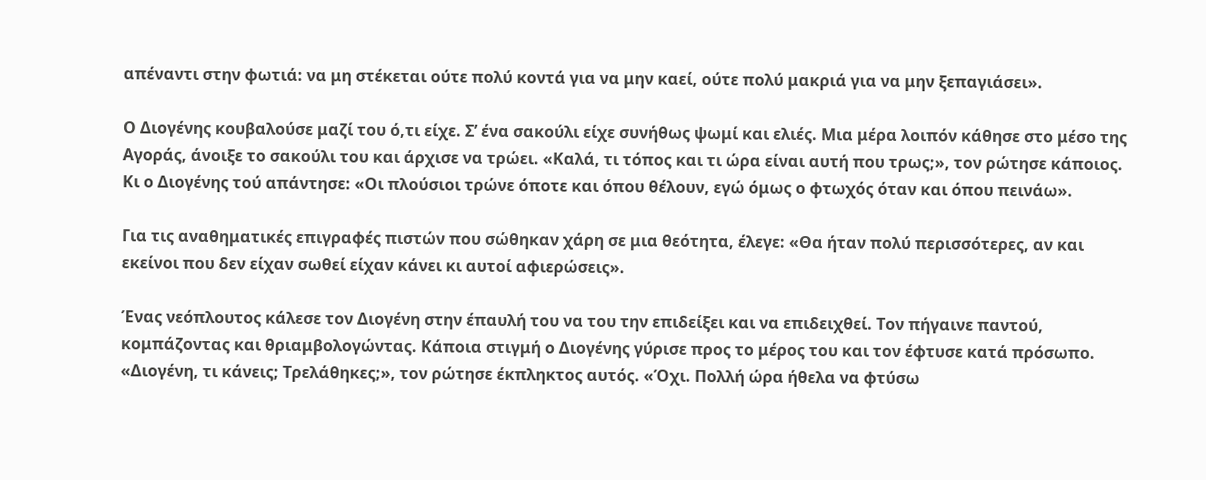απέναντι στην φωτιά: να μη στέκεται ούτε πολύ κοντά για να μην καεί, ούτε πολύ μακριά για να μην ξεπαγιάσει».

Ο Διογένης κουβαλούσε μαζί του ό,τι είχε. Σ’ ένα σακούλι είχε συνήθως ψωμί και ελιές. Μια μέρα λοιπόν κάθησε στο μέσο της Αγοράς, άνοιξε το σακούλι του και άρχισε να τρώει. «Καλά, τι τόπος και τι ώρα είναι αυτή που τρως;», τον ρώτησε κάποιος. Κι ο Διογένης τού απάντησε: «Οι πλούσιοι τρώνε όποτε και όπου θέλουν, εγώ όμως ο φτωχός όταν και όπου πεινάω».

Για τις αναθηματικές επιγραφές πιστών που σώθηκαν χάρη σε μια θεότητα, έλεγε: «Θα ήταν πολύ περισσότερες, αν και εκείνοι που δεν είχαν σωθεί είχαν κάνει κι αυτοί αφιερώσεις».

Ένας νεόπλουτος κάλεσε τον Διογένη στην έπαυλή του να του την επιδείξει και να επιδειχθεί. Τον πήγαινε παντού, κομπάζοντας και θριαμβολογώντας. Κάποια στιγμή ο Διογένης γύρισε προς το μέρος του και τον έφτυσε κατά πρόσωπο. «Διογένη, τι κάνεις; Τρελάθηκες;», τον ρώτησε έκπληκτος αυτός. «Όχι. Πολλή ώρα ήθελα να φτύσω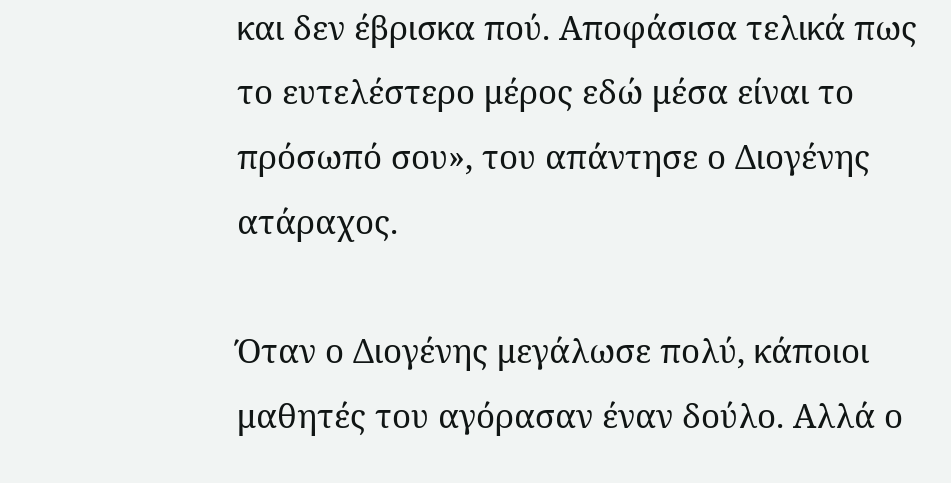και δεν έβρισκα πού. Αποφάσισα τελικά πως το ευτελέστερο μέρος εδώ μέσα είναι το πρόσωπό σου», του απάντησε ο Διογένης ατάραχος.

Όταν ο Διογένης μεγάλωσε πολύ, κάποιοι μαθητές του αγόρασαν έναν δούλο. Αλλά ο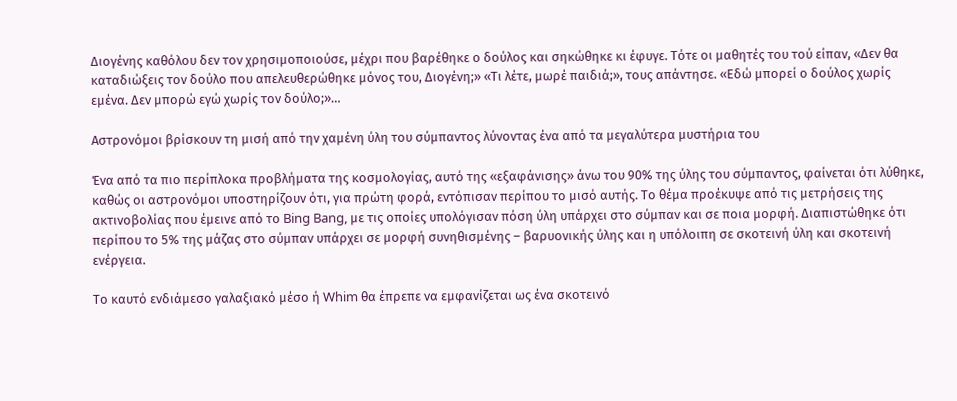Διογένης καθόλου δεν τον χρησιμοποιούσε, μέχρι που βαρέθηκε ο δούλος και σηκώθηκε κι έφυγε. Τότε οι μαθητές του τού είπαν, «Δεν θα καταδιώξεις τον δούλο που απελευθερώθηκε μόνος του, Διογένη;» «Τι λέτε, μωρέ παιδιά;», τους απάντησε. «Εδώ μπορεί ο δούλος χωρίς εμένα. Δεν μπορώ εγώ χωρίς τον δούλο;»…

Αστρονόμοι βρίσκουν τη μισή από την χαμένη ύλη του σύμπαντος λύνοντας ένα από τα μεγαλύτερα μυστήρια του

Ένα από τα πιο περίπλοκα προβλήματα της κοσμολογίας, αυτό της «εξαφάνισης» άνω του 90% της ύλης του σύμπαντος, φαίνεται ότι λύθηκε, καθώς οι αστρονόμοι υποστηρίζουν ότι, για πρώτη φορά, εντόπισαν περίπου το μισό αυτής. Το θέμα προέκυψε από τις μετρήσεις της ακτινοβολίας που έμεινε από το Bing Bang, με τις οποίες υπολόγισαν πόση ύλη υπάρχει στο σύμπαν και σε ποια μορφή. Διαπιστώθηκε ότι περίπου το 5% της μάζας στο σύμπαν υπάρχει σε μορφή συνηθισμένης – βαρυονικής ύλης και η υπόλοιπη σε σκοτεινή ύλη και σκοτεινή ενέργεια.

Το καυτό ενδιάμεσο γαλαξιακό μέσο ή Whim θα έπρεπε να εμφανίζεται ως ένα σκοτεινό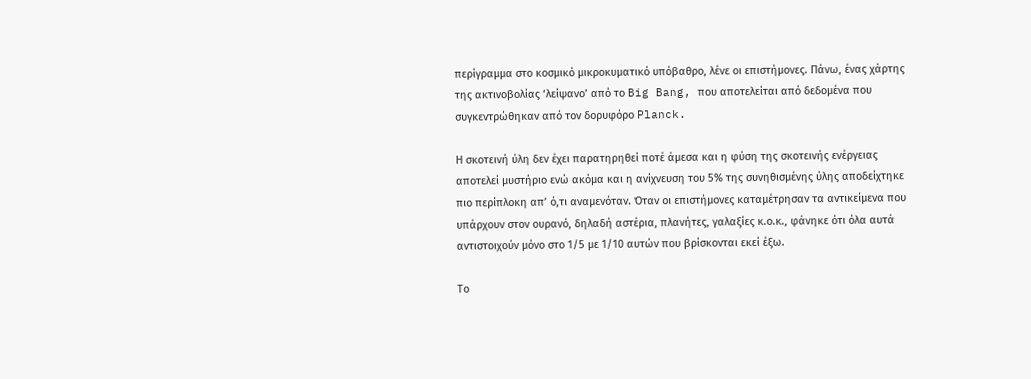περίγραμμα στο κοσμικό μικροκυματικό υπόβαθρο, λένε οι επιστήμονες. Πάνω, ένας χάρτης της ακτινοβολίας ‘λείψανο’ από το Big Bang, που αποτελείται από δεδομένα που συγκεντρώθηκαν από τον δορυφόρο Planck.

Η σκοτεινή ύλη δεν έχει παρατηρηθεί ποτέ άμεσα και η φύση της σκοτεινής ενέργειας αποτελεί μυστήριο ενώ ακόμα και η ανίχνευση του 5% της συνηθισμένης ύλης αποδείχτηκε πιο περίπλοκη απ’ ό,τι αναμενόταν. Όταν οι επιστήμονες καταμέτρησαν τα αντικείμενα που υπάρχουν στον ουρανό, δηλαδή αστέρια, πλανήτες, γαλαξίες κ.ο.κ., φάνηκε ότι όλα αυτά αντιστοιχούν μόνο στο 1/5 με 1/10 αυτών που βρίσκονται εκεί έξω.

Το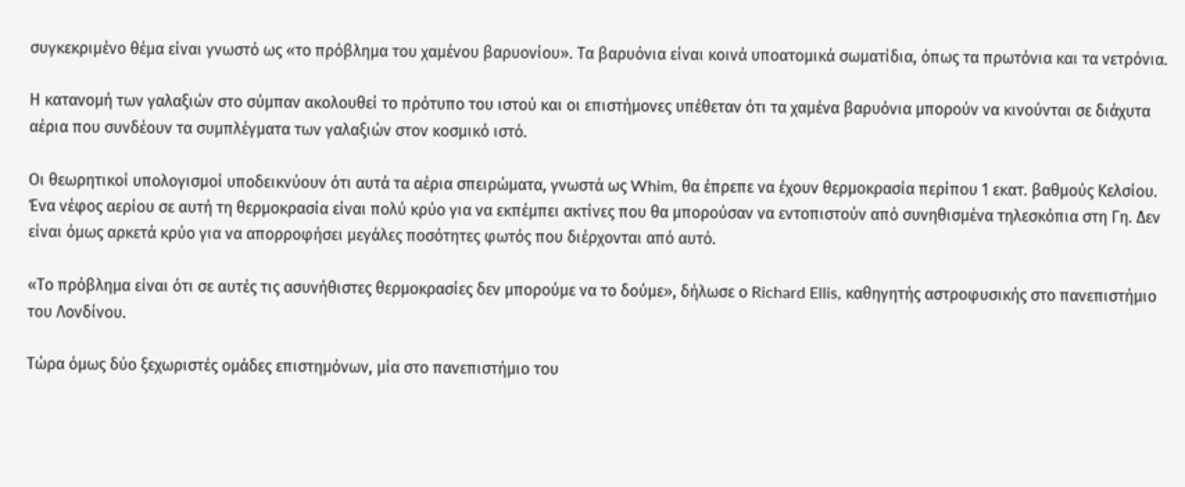συγκεκριμένο θέμα είναι γνωστό ως «το πρόβλημα του χαμένου βαρυονίου». Τα βαρυόνια είναι κοινά υποατομικά σωματίδια, όπως τα πρωτόνια και τα νετρόνια.

Η κατανομή των γαλαξιών στο σύμπαν ακολουθεί το πρότυπο του ιστού και οι επιστήμονες υπέθεταν ότι τα χαμένα βαρυόνια μπορούν να κινούνται σε διάχυτα αέρια που συνδέουν τα συμπλέγματα των γαλαξιών στον κοσμικό ιστό.

Οι θεωρητικοί υπολογισμοί υποδεικνύουν ότι αυτά τα αέρια σπειρώματα, γνωστά ως Whim, θα έπρεπε να έχουν θερμοκρασία περίπου 1 εκατ. βαθμούς Κελσίου. Ένα νέφος αερίου σε αυτή τη θερμοκρασία είναι πολύ κρύο για να εκπέμπει ακτίνες που θα μπορούσαν να εντοπιστούν από συνηθισμένα τηλεσκόπια στη Γη. Δεν είναι όμως αρκετά κρύο για να απορροφήσει μεγάλες ποσότητες φωτός που διέρχονται από αυτό.

«Το πρόβλημα είναι ότι σε αυτές τις ασυνήθιστες θερμοκρασίες δεν μπορούμε να το δούμε», δήλωσε ο Richard Ellis, καθηγητής αστροφυσικής στο πανεπιστήμιο του Λονδίνου.

Τώρα όμως δύο ξεχωριστές ομάδες επιστημόνων, μία στο πανεπιστήμιο του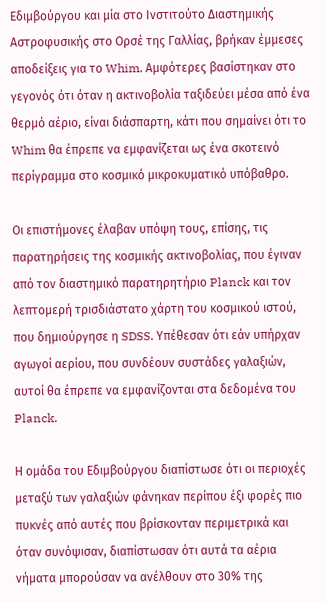Εδιμβούργου και μία στο Ινστιτούτο Διαστημικής Αστροφυσικής στο Ορσέ της Γαλλίας, βρήκαν έμμεσες αποδείξεις για το Whim. Αμφότερες βασίστηκαν στο γεγονός ότι όταν η ακτινοβολία ταξιδεύει μέσα από ένα θερμό αέριο, είναι διάσπαρτη, κάτι που σημαίνει ότι το Whim θα έπρεπε να εμφανίζεται ως ένα σκοτεινό περίγραμμα στο κοσμικό μικροκυματικό υπόβαθρο.

Οι επιστήμονες έλαβαν υπόψη τους, επίσης, τις παρατηρήσεις της κοσμικής ακτινοβολίας, που έγιναν από τον διαστημικό παρατηρητήριο Planck και τον λεπτομερή τρισδιάστατο χάρτη του κοσμικού ιστού, που δημιούργησε η SDSS. Υπέθεσαν ότι εάν υπήρχαν αγωγοί αερίου, που συνδέουν συστάδες γαλαξιών, αυτοί θα έπρεπε να εμφανίζονται στα δεδομένα του Planck.

Η ομάδα του Εδιμβούργου διαπίστωσε ότι οι περιοχές μεταξύ των γαλαξιών φάνηκαν περίπου έξι φορές πιο πυκνές από αυτές που βρίσκονταν περιμετρικά και όταν συνόψισαν, διαπίστωσαν ότι αυτά τα αέρια νήματα μπορούσαν να ανέλθουν στο 30% της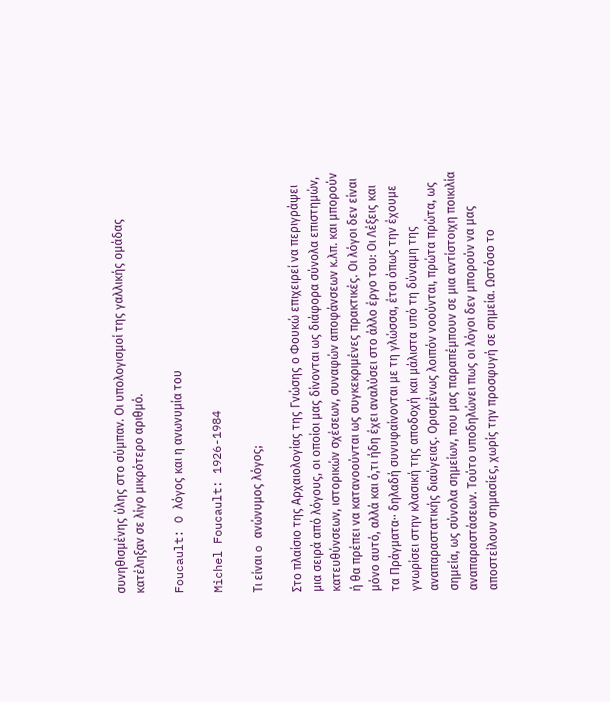συνηθισμένης ύλης στο σύμπαν. Οι υπολογισμοί της γαλλικής ομάδας κατέληξαν σε λίγο μικρότερο αριθμό.

Foucault: O λόγος και η ανωνυμία του

Michel Foucault: 1926-1984

Τι είναι o ανώνυμος λόγος;

Στο πλαίσιο της Αρχαιολογίας της Γνώσης ο Φουκώ επιχειρεί να περιγράψει μια σειρά από λόγους, οι οποίοι μας δίνονται ως διάφορα σύνολα επιστημών, κατευθύνσεων, ιστορικών σχέσεων, συναφών αποφάνσεων κ.λπ. και μπορούν ή θα πρέπει να κατανοούνται ως συγκεκριμένες πρακτικές. Οι λόγοι δεν είναι μόνο αυτό, αλλά και ό,τι ήδη έχει αναλύσει στο άλλο έργο του: Οι Λέξεις και τα Πράγματα·· δηλαδή συνυφαίνονται με τη γλώσσα, έτσι όπως την έχουμε γνωρίσει στην κλασική της αποδοχή και μάλιστα υπό τη δύναμη της αναπαραστατικής διαύγειας. Ορισμένως λοιπόν νοούνται, πρώτα πρώτα, ως σημεία, ως σύνολα σημείων, που μας παραπέμπουν σε μια αντίστοιχη ποικιλία αναπαραστάσεων. Τούτο υποδηλώνει πως οι λόγοι δεν μπορούν να μας αποστείλουν σημασίες, χωρίς την προσφυγή σε σημεία. Ωστόσο το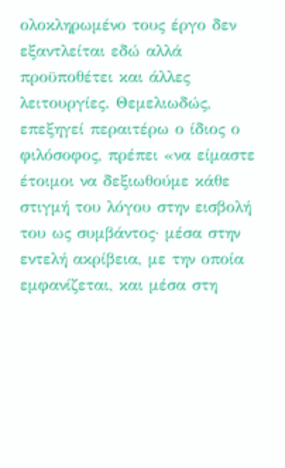ολοκληρωμένο τους έργο δεν εξαντλείται εδώ αλλά προϋποθέτει και άλλες λειτουργίες. Θεμελιωδώς, επεξηγεί περαιτέρω ο ίδιος ο φιλόσοφος, πρέπει «να είμαστε έτοιμοι να δεξιωθούμε κάθε στιγμή του λόγου στην εισβολή του ως συμβάντος· μέσα στην εντελή ακρίβεια, με την οποία εμφανίζεται, και μέσα στη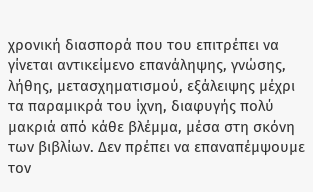χρονική διασπορά που του επιτρέπει να γίνεται αντικείμενο επανάληψης, γνώσης, λήθης, μετασχηματισμού, εξάλειψης μέχρι τα παραμικρά του ίχνη, διαφυγής πολύ μακριά από κάθε βλέμμα, μέσα στη σκόνη των βιβλίων. Δεν πρέπει να επαναπέμψουμε τον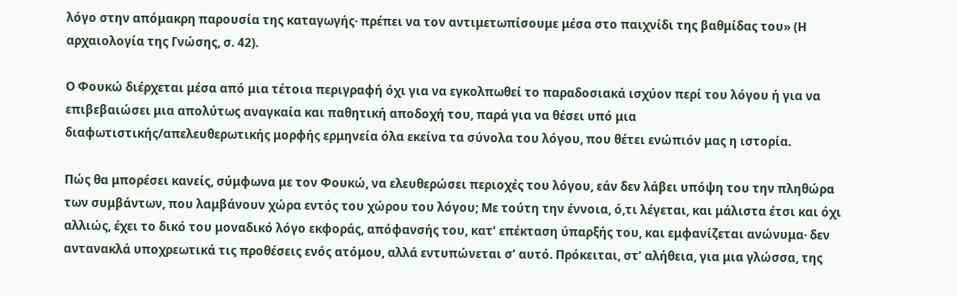λόγο στην απόμακρη παρουσία της καταγωγής· πρέπει να τον αντιμετωπίσουμε μέσα στο παιχνίδι της βαθμίδας του» (Η αρχαιολογία της Γνώσης, σ. 42).

Ο Φουκώ διέρχεται μέσα από μια τέτοια περιγραφή όχι για να εγκολπωθεί το παραδοσιακά ισχύον περί του λόγου ή για να επιβεβαιώσει μια απολύτως αναγκαία και παθητική αποδοχή του, παρά για να θέσει υπό μια διαφωτιστικής/απελευθερωτικής μορφής ερμηνεία όλα εκείνα τα σύνολα του λόγου, που θέτει ενώπιόν μας η ιστορία.

Πώς θα μπορέσει κανείς, σύμφωνα με τον Φουκώ, να ελευθερώσει περιοχές του λόγου, εάν δεν λάβει υπόψη του την πληθώρα των συμβάντων, που λαμβάνουν χώρα εντός του χώρου του λόγου; Με τούτη την έννοια, ό,τι λέγεται, και μάλιστα έτσι και όχι αλλιώς, έχει το δικό του μοναδικό λόγο εκφοράς, απόφανσής του, κατ’ επέκταση ύπαρξής του, και εμφανίζεται ανώνυμα· δεν αντανακλά υποχρεωτικά τις προθέσεις ενός ατόμου, αλλά εντυπώνεται σ’ αυτό. Πρόκειται, στ’ αλήθεια, για μια γλώσσα, της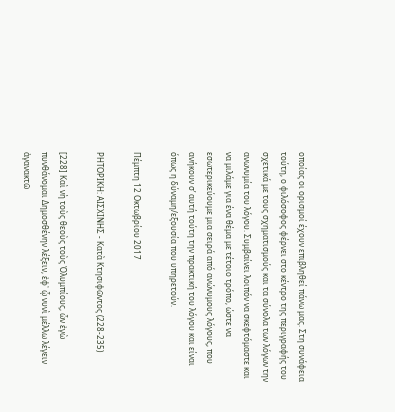οποίας οι ορισμοί έχουν επιβληθεί πάνω μας. Στη συνάφεια τούτη, ο φιλόσοφος φέρνει στο κέντρο της περιγραφής του σχετικά με τους σχηματισμούς και τα σύνολα των λόγων την ανωνυμία του λόγου. Συμβαίνει λοιπόν να σκεφτόμαστε και να μιλάμε για ένα θέμα με τέτοιο τρόπο, ώστε να εσωτερικεύουμε μια σειρά από ανώνυμους λόγους, που ανήκουν σ’ αυτή τούτη την πρακτική του λόγου και είναι όπως η δύναμη/εξουσία που υπηρετούν.

Πέμπτη 12 Οκτωβρίου 2017

ΡΗΤΟΡΙΚΗ: ΑΙΣΧΙΝΗΣ - Κατὰ Κτησιφῶντος (228-235)

[228] Καὶ νὴ τοὺς θεοὺς τοὺς Ὀλυμπίους, ὧν ἐγὼ πυνθάνομαι Δημοσθένην λέξειν, ἐφ᾽ ᾧ νυνὶ μέλλω λέγειν ἀγανακτῶ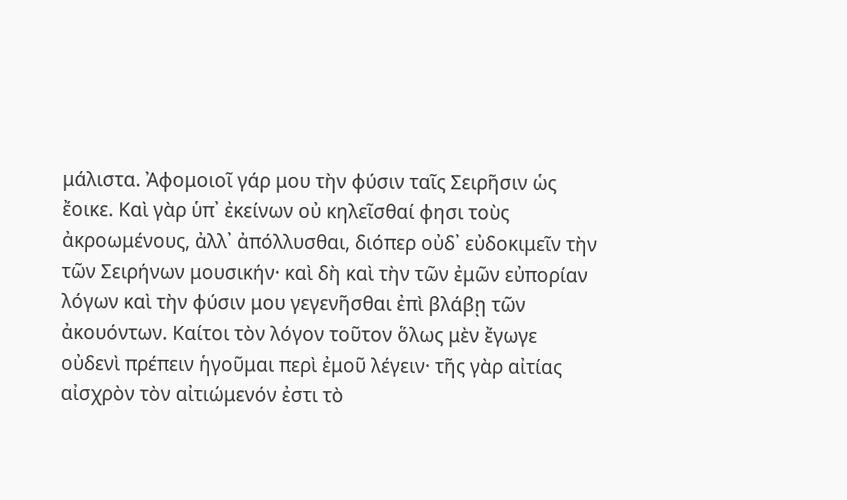μάλιστα. Ἀφομοιοῖ γάρ μου τὴν φύσιν ταῖς Σειρῆσιν ὡς ἔοικε. Καὶ γὰρ ὑπ᾽ ἐκείνων οὐ κηλεῖσθαί φησι τοὺς ἀκροωμένους, ἀλλ᾽ ἀπόλλυσθαι, διόπερ οὐδ᾽ εὐδοκιμεῖν τὴν τῶν Σειρήνων μουσικήν· καὶ δὴ καὶ τὴν τῶν ἐμῶν εὐπορίαν λόγων καὶ τὴν φύσιν μου γεγενῆσθαι ἐπὶ βλάβῃ τῶν ἀκουόντων. Καίτοι τὸν λόγον τοῦτον ὅλως μὲν ἔγωγε οὐδενὶ πρέπειν ἡγοῦμαι περὶ ἐμοῦ λέγειν· τῆς γὰρ αἰτίας αἰσχρὸν τὸν αἰτιώμενόν ἐστι τὸ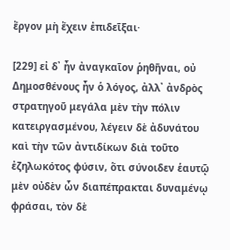ἔργον μὴ ἔχειν ἐπιδεῖξαι·

[229] εἰ δ᾽ ἦν ἀναγκαῖον ῥηθῆναι, οὐ Δημοσθένους ἦν ὁ λόγος, ἀλλ᾽ ἀνδρὸς στρατηγοῦ μεγάλα μὲν τὴν πόλιν κατειργασμένου, λέγειν δὲ ἀδυνάτου καὶ τὴν τῶν ἀντιδίκων διὰ τοῦτο ἐζηλωκότος φύσιν, ὅτι σύνοιδεν ἑαυτῷ μὲν οὐδὲν ὧν διαπέπρακται δυναμένῳ φράσαι, τὸν δὲ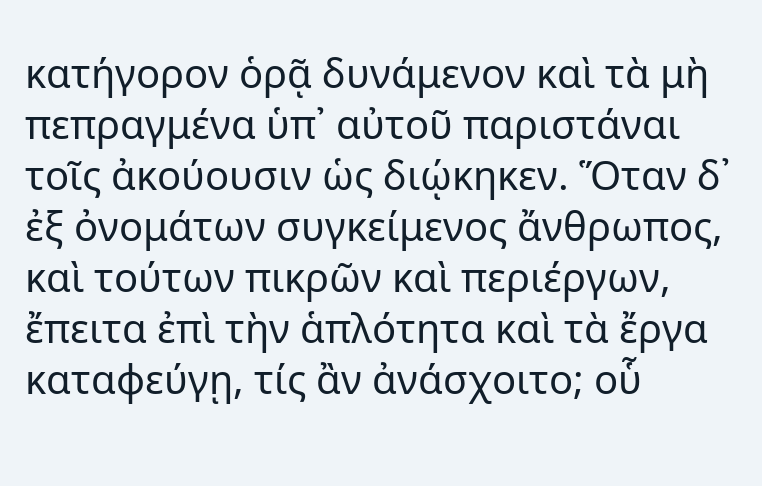κατήγορον ὁρᾷ δυνάμενον καὶ τὰ μὴ πεπραγμένα ὑπ᾽ αὐτοῦ παριστάναι τοῖς ἀκούουσιν ὡς διῴκηκεν. Ὅταν δ᾽ ἐξ ὀνομάτων συγκείμενος ἄνθρωπος, καὶ τούτων πικρῶν καὶ περιέργων, ἔπειτα ἐπὶ τὴν ἁπλότητα καὶ τὰ ἔργα καταφεύγῃ, τίς ἂν ἀνάσχοιτο; οὗ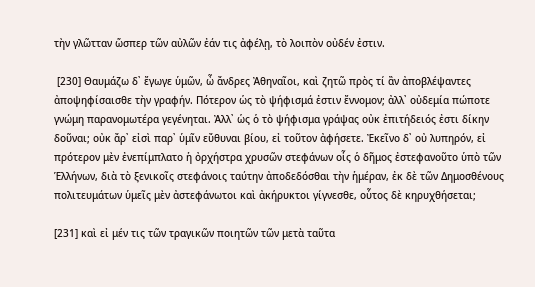τὴν γλῶτταν ὥσπερ τῶν αὐλῶν ἐάν τις ἀφέλῃ, τὸ λοιπὸν οὐδέν ἐστιν.

 [230] Θαυμάζω δ᾽ ἔγωγε ὑμῶν, ὦ ἄνδρες Ἀθηναῖοι, καὶ ζητῶ πρὸς τί ἂν ἀποβλέψαντες ἀποψηφίσαισθε τὴν γραφήν. Πότερον ὡς τὸ ψήφισμά ἐστιν ἔννομον; ἀλλ᾽ οὐδεμία πώποτε γνώμη παρανομωτέρα γεγένηται. Ἀλλ᾽ ὡς ὁ τὸ ψήφισμα γράψας οὐκ ἐπιτήδειός ἐστι δίκην δοῦναι; οὐκ ἄρ᾽ εἰσὶ παρ᾽ ὑμῖν εὔθυναι βίου, εἰ τοῦτον ἀφήσετε. Ἐκεῖνο δ᾽ οὐ λυπηρόν, εἰ πρότερον μὲν ἐνεπίμπλατο ἡ ὀρχήστρα χρυσῶν στεφάνων οἷς ὁ δῆμος ἐστεφανοῦτο ὑπὸ τῶν Ἑλλήνων, διὰ τὸ ξενικοῖς στεφάνοις ταύτην ἀποδεδόσθαι τὴν ἡμέραν, ἐκ δὲ τῶν Δημοσθένους πολιτευμάτων ὑμεῖς μὲν ἀστεφάνωτοι καὶ ἀκήρυκτοι γίγνεσθε, οὗτος δὲ κηρυχθήσεται;

[231] καὶ εἰ μέν τις τῶν τραγικῶν ποιητῶν τῶν μετὰ ταῦτα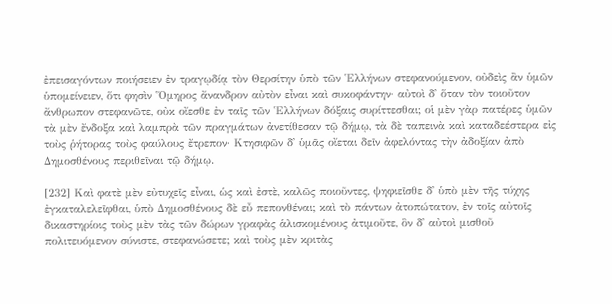ἐπεισαγόντων ποιήσειεν ἐν τραγῳδίᾳ τὸν Θερσίτην ὑπὸ τῶν Ἑλλήνων στεφανούμενον, οὐδεὶς ἂν ὑμῶν ὑπομείνειεν, ὅτι φησὶν Ὅμηρος ἄνανδρον αὐτὸν εἶναι καὶ συκοφάντην· αὐτοὶ δ᾽ ὅταν τὸν τοιοῦτον ἄνθρωπον στεφανῶτε, οὐκ οἴεσθε ἐν ταῖς τῶν Ἑλλήνων δόξαις συρίττεσθαι; οἱ μὲν γὰρ πατέρες ὑμῶν τὰ μὲν ἔνδοξα καὶ λαμπρὰ τῶν πραγμάτων ἀνετίθεσαν τῷ δήμῳ, τὰ δὲ ταπεινὰ καὶ καταδεέστερα εἰς τοὺς ῥήτορας τοὺς φαύλους ἔτρεπον· Κτησιφῶν δ᾽ ὑμᾶς οἴεται δεῖν ἀφελόντας τὴν ἀδοξίαν ἀπὸ Δημοσθένους περιθεῖναι τῷ δήμῳ.

[232] Καὶ φατὲ μὲν εὐτυχεῖς εἶναι, ὡς καὶ ἐστὲ, καλῶς ποιοῦντες, ψηφιεῖσθε δ᾽ ὑπὸ μὲν τῆς τύχης ἐγκαταλελεῖφθαι, ὑπὸ Δημοσθένους δὲ εὖ πεπονθέναι; καὶ τὸ πάντων ἀτοπώτατον, ἐν τοῖς αὐτοῖς δικαστηρίοις τοὺς μὲν τὰς τῶν δώρων γραφὰς ἁλισκομένους ἀτιμοῦτε, ὃν δ᾽ αὐτοὶ μισθοῦ πολιτευόμενον σύνιστε, στεφανώσετε; καὶ τοὺς μὲν κριτὰς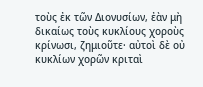τοὺς ἐκ τῶν Διονυσίων, ἐὰν μὴ δικαίως τοὺς κυκλίους χοροὺς κρίνωσι, ζημιοῦτε· αὐτοὶ δὲ οὐ κυκλίων χορῶν κριταὶ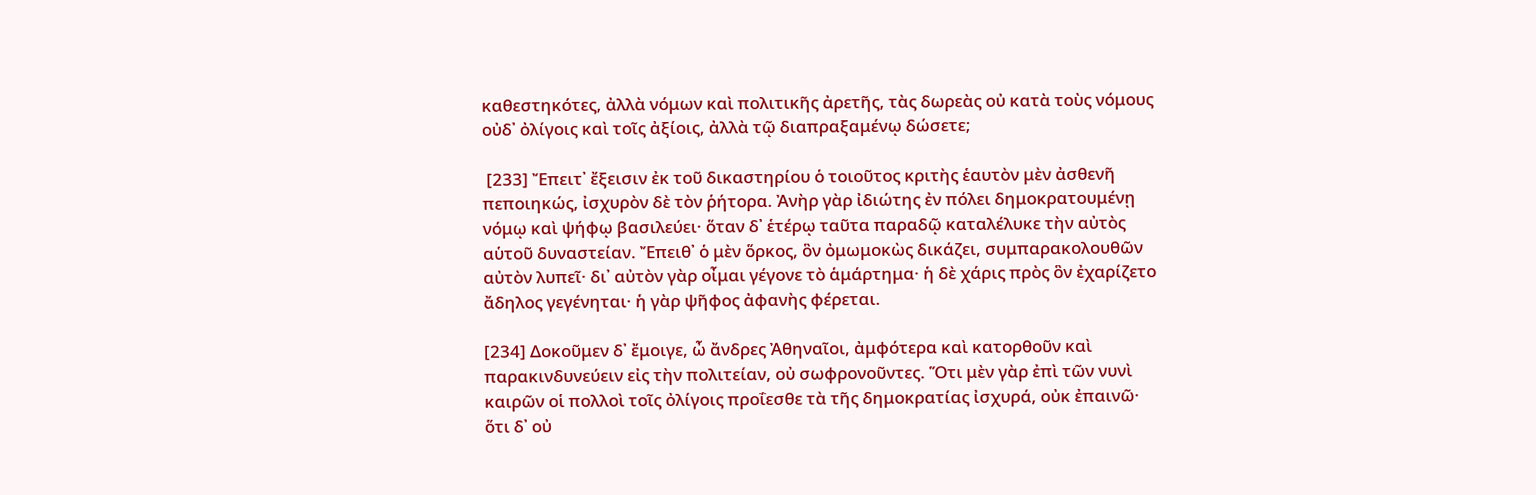καθεστηκότες, ἀλλὰ νόμων καὶ πολιτικῆς ἀρετῆς, τὰς δωρεὰς οὐ κατὰ τοὺς νόμους οὐδ᾽ ὀλίγοις καὶ τοῖς ἀξίοις, ἀλλὰ τῷ διαπραξαμένῳ δώσετε;

 [233] Ἔπειτ᾽ ἔξεισιν ἐκ τοῦ δικαστηρίου ὁ τοιοῦτος κριτὴς ἑαυτὸν μὲν ἀσθενῆ πεποιηκώς, ἰσχυρὸν δὲ τὸν ῥήτορα. Ἀνὴρ γὰρ ἰδιώτης ἐν πόλει δημοκρατουμένῃ νόμῳ καὶ ψήφῳ βασιλεύει· ὅταν δ᾽ ἑτέρῳ ταῦτα παραδῷ καταλέλυκε τὴν αὐτὸς αὑτοῦ δυναστείαν. Ἔπειθ᾽ ὁ μὲν ὅρκος, ὃν ὀμωμοκὼς δικάζει, συμπαρακολουθῶν αὐτὸν λυπεῖ· δι᾽ αὐτὸν γὰρ οἶμαι γέγονε τὸ ἁμάρτημα· ἡ δὲ χάρις πρὸς ὃν ἐχαρίζετο ἄδηλος γεγένηται· ἡ γὰρ ψῆφος ἀφανὴς φέρεται.

[234] Δοκοῦμεν δ᾽ ἔμοιγε, ὦ ἄνδρες Ἀθηναῖοι, ἀμφότερα καὶ κατορθοῦν καὶ παρακινδυνεύειν εἰς τὴν πολιτείαν, οὐ σωφρονοῦντες. Ὅτι μὲν γὰρ ἐπὶ τῶν νυνὶ καιρῶν οἱ πολλοὶ τοῖς ὀλίγοις προΐεσθε τὰ τῆς δημοκρατίας ἰσχυρά, οὐκ ἐπαινῶ· ὅτι δ᾽ οὐ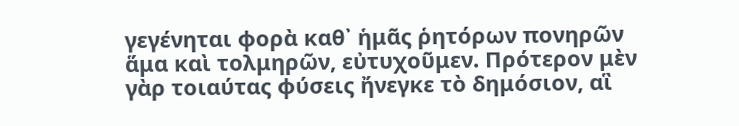γεγένηται φορὰ καθ᾽ ἡμᾶς ῥητόρων πονηρῶν ἅμα καὶ τολμηρῶν, εὐτυχοῦμεν. Πρότερον μὲν γὰρ τοιαύτας φύσεις ἤνεγκε τὸ δημόσιον, αἳ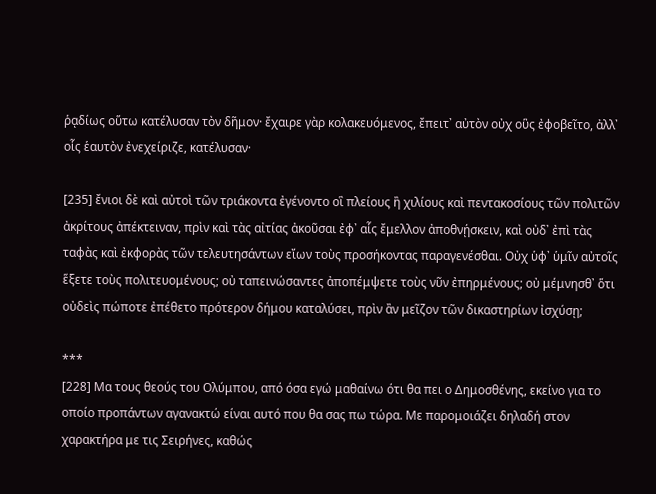ῥᾳδίως οὕτω κατέλυσαν τὸν δῆμον· ἔχαιρε γὰρ κολακευόμενος, ἔπειτ᾽ αὐτὸν οὐχ οὓς ἐφοβεῖτο, ἀλλ᾽ οἷς ἑαυτὸν ἐνεχείριζε, κατέλυσαν·

[235] ἔνιοι δὲ καὶ αὐτοὶ τῶν τριάκοντα ἐγένοντο οἳ πλείους ἢ χιλίους καὶ πεντακοσίους τῶν πολιτῶν ἀκρίτους ἀπέκτειναν, πρὶν καὶ τὰς αἰτίας ἀκοῦσαι ἐφ᾽ αἷς ἔμελλον ἀποθνῄσκειν, καὶ οὐδ᾽ ἐπὶ τὰς ταφὰς καὶ ἐκφορὰς τῶν τελευτησάντων εἴων τοὺς προσήκοντας παραγενέσθαι. Οὐχ ὑφ᾽ ὑμῖν αὐτοῖς ἕξετε τοὺς πολιτευομένους; οὐ ταπεινώσαντες ἀποπέμψετε τοὺς νῦν ἐπηρμένους; οὐ μέμνησθ᾽ ὅτι οὐδεὶς πώποτε ἐπέθετο πρότερον δήμου καταλύσει, πρὶν ἂν μεῖζον τῶν δικαστηρίων ἰσχύσῃ;

***
[228] Μα τους θεούς του Ολύμπου, από όσα εγώ μαθαίνω ότι θα πει ο Δημοσθένης, εκείνο για το οποίο προπάντων αγανακτώ είναι αυτό που θα σας πω τώρα. Με παρομοιάζει δηλαδή στον χαρακτήρα με τις Σειρήνες, καθώς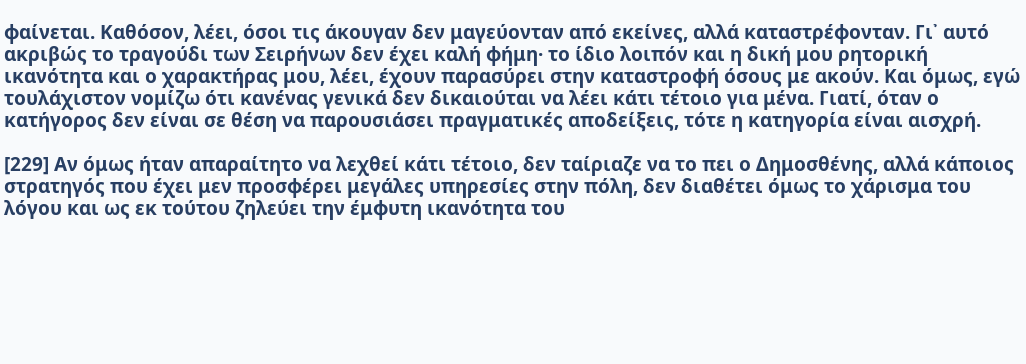φαίνεται. Καθόσον, λέει, όσοι τις άκουγαν δεν μαγεύονταν από εκείνες, αλλά καταστρέφονταν. Γι᾽ αυτό ακριβώς το τραγούδι των Σειρήνων δεν έχει καλή φήμη· το ίδιο λοιπόν και η δική μου ρητορική ικανότητα και ο χαρακτήρας μου, λέει, έχουν παρασύρει στην καταστροφή όσους με ακούν. Και όμως, εγώ τουλάχιστον νομίζω ότι κανένας γενικά δεν δικαιούται να λέει κάτι τέτοιο για μένα. Γιατί, όταν ο κατήγορος δεν είναι σε θέση να παρουσιάσει πραγματικές αποδείξεις, τότε η κατηγορία είναι αισχρή.

[229] Αν όμως ήταν απαραίτητο να λεχθεί κάτι τέτοιο, δεν ταίριαζε να το πει ο Δημοσθένης, αλλά κάποιος στρατηγός που έχει μεν προσφέρει μεγάλες υπηρεσίες στην πόλη, δεν διαθέτει όμως το χάρισμα του λόγου και ως εκ τούτου ζηλεύει την έμφυτη ικανότητα του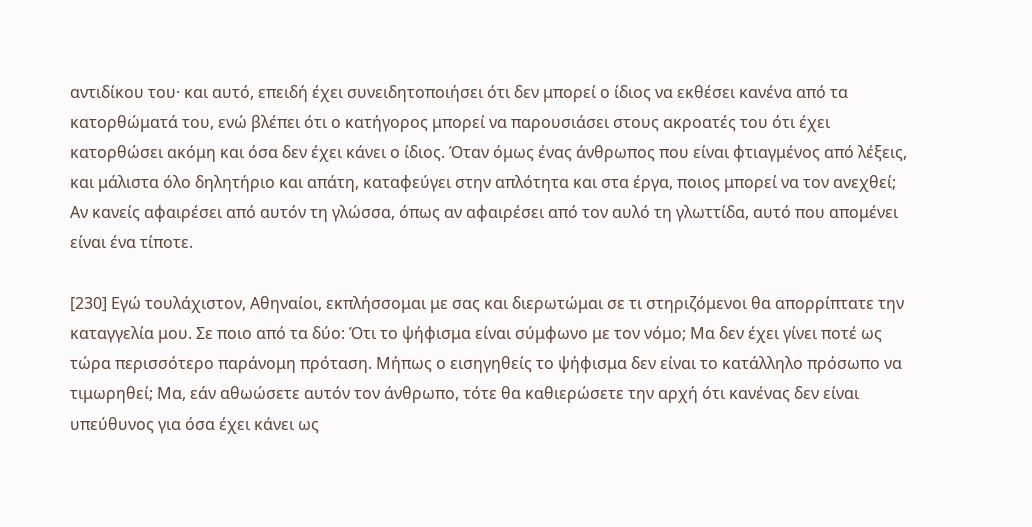αντιδίκου του· και αυτό, επειδή έχει συνειδητοποιήσει ότι δεν μπορεί ο ίδιος να εκθέσει κανένα από τα κατορθώματά του, ενώ βλέπει ότι ο κατήγορος μπορεί να παρουσιάσει στους ακροατές του ότι έχει κατορθώσει ακόμη και όσα δεν έχει κάνει ο ίδιος. Όταν όμως ένας άνθρωπος που είναι φτιαγμένος από λέξεις, και μάλιστα όλο δηλητήριο και απάτη, καταφεύγει στην απλότητα και στα έργα, ποιος μπορεί να τον ανεχθεί; Αν κανείς αφαιρέσει από αυτόν τη γλώσσα, όπως αν αφαιρέσει από τον αυλό τη γλωττίδα, αυτό που απομένει είναι ένα τίποτε.

[230] Εγώ τουλάχιστον, Αθηναίοι, εκπλήσσομαι με σας και διερωτώμαι σε τι στηριζόμενοι θα απορρίπτατε την καταγγελία μου. Σε ποιο από τα δύο: Ότι το ψήφισμα είναι σύμφωνο με τον νόμο; Μα δεν έχει γίνει ποτέ ως τώρα περισσότερο παράνομη πρόταση. Μήπως ο εισηγηθείς το ψήφισμα δεν είναι το κατάλληλο πρόσωπο να τιμωρηθεί; Μα, εάν αθωώσετε αυτόν τον άνθρωπο, τότε θα καθιερώσετε την αρχή ότι κανένας δεν είναι υπεύθυνος για όσα έχει κάνει ως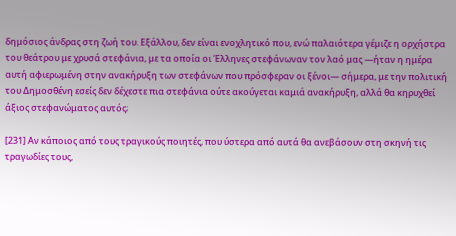δημόσιος άνδρας στη ζωή του. Εξάλλου, δεν είναι ενοχλητικό που, ενώ παλαιότερα γέμιζε η ορχήστρα του θεάτρου με χρυσά στεφάνια, με τα οποία οι Έλληνες στεφάνωναν τον λαό μας —ήταν η ημέρα αυτή αφιερωμένη στην ανακήρυξη των στεφάνων που πρόσφεραν οι ξένοι— σήμερα, με την πολιτική του Δημοσθένη εσείς δεν δέχεστε πια στεφάνια ούτε ακούγεται καμιά ανακήρυξη, αλλά θα κηρυχθεί άξιος στεφανώματος αυτός;

[231] Αν κάποιος από τους τραγικούς ποιητές, που ύστερα από αυτά θα ανεβάσουν στη σκηνή τις τραγωδίες τους,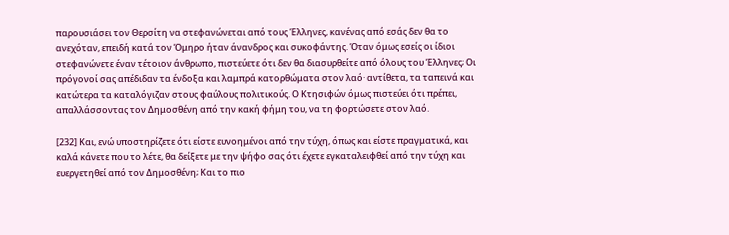παρουσιάσει τον Θερσίτη να στεφανώνεται από τους Έλληνες, κανένας από εσάς δεν θα το ανεχόταν, επειδή κατά τον Όμηρο ήταν άνανδρος και συκοφάντης. Όταν όμως εσείς οι ίδιοι στεφανώνετε έναν τέτοιον άνθρωπο, πιστεύετε ότι δεν θα διασυρθείτε από όλους του Έλληνες; Οι πρόγονοί σας απέδιδαν τα ένδοξα και λαμπρά κατορθώματα στον λαό· αντίθετα, τα ταπεινά και κατώτερα τα καταλόγιζαν στους φαύλους πολιτικούς. Ο Κτησιφών όμως πιστεύει ότι πρέπει, απαλλάσσοντας τον Δημοσθένη από την κακή φήμη του, να τη φορτώσετε στον λαό.

[232] Και, ενώ υποστηρίζετε ότι είστε ευνοημένοι από την τύχη, όπως και είστε πραγματικά, και καλά κάνετε που το λέτε, θα δείξετε με την ψήφο σας ότι έχετε εγκαταλειφθεί από την τύχη και ευεργετηθεί από τον Δημοσθένη; Και το πιο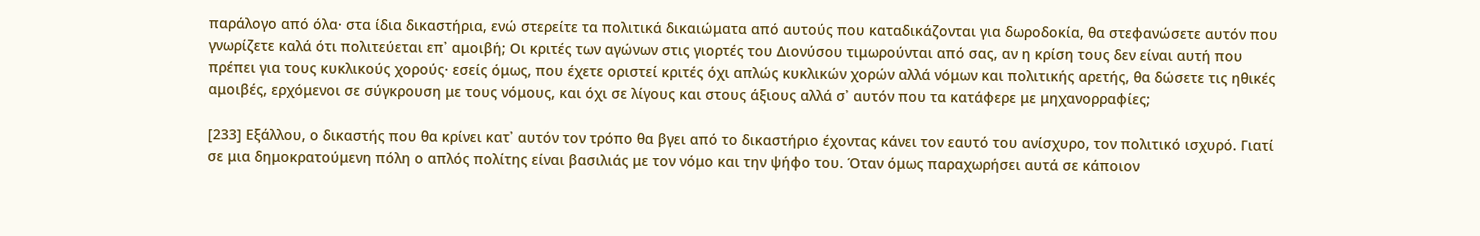παράλογο από όλα· στα ίδια δικαστήρια, ενώ στερείτε τα πολιτικά δικαιώματα από αυτούς που καταδικάζονται για δωροδοκία, θα στεφανώσετε αυτόν που γνωρίζετε καλά ότι πολιτεύεται επ᾽ αμοιβή; Οι κριτές των αγώνων στις γιορτές του Διονύσου τιμωρούνται από σας, αν η κρίση τους δεν είναι αυτή που πρέπει για τους κυκλικούς χορούς· εσείς όμως, που έχετε οριστεί κριτές όχι απλώς κυκλικών χορών αλλά νόμων και πολιτικής αρετής, θα δώσετε τις ηθικές αμοιβές, ερχόμενοι σε σύγκρουση με τους νόμους, και όχι σε λίγους και στους άξιους αλλά σ᾽ αυτόν που τα κατάφερε με μηχανορραφίες;

[233] Εξάλλου, ο δικαστής που θα κρίνει κατ᾽ αυτόν τον τρόπο θα βγει από το δικαστήριο έχοντας κάνει τον εαυτό του ανίσχυρο, τον πολιτικό ισχυρό. Γιατί σε μια δημοκρατούμενη πόλη ο απλός πολίτης είναι βασιλιάς με τον νόμο και την ψήφο του. Όταν όμως παραχωρήσει αυτά σε κάποιον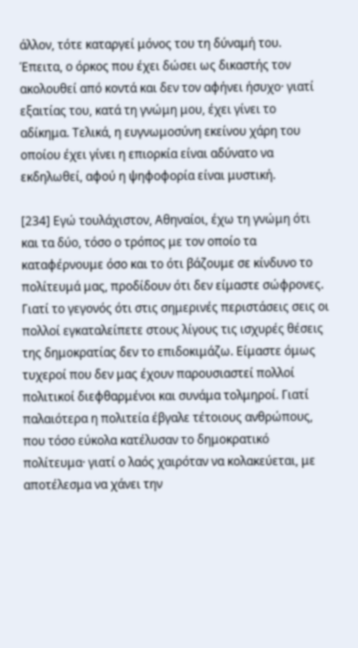άλλον, τότε καταργεί μόνος του τη δύναμή του. Έπειτα, ο όρκος που έχει δώσει ως δικαστής τον ακολουθεί από κοντά και δεν τον αφήνει ήσυχο· γιατί εξαιτίας του, κατά τη γνώμη μου, έχει γίνει το αδίκημα. Τελικά, η ευγνωμοσύνη εκείνου χάρη του οποίου έχει γίνει η επιορκία είναι αδύνατο να εκδηλωθεί, αφού η ψηφοφορία είναι μυστική.

[234] Εγώ τουλάχιστον, Αθηναίοι, έχω τη γνώμη ότι και τα δύο, τόσο ο τρόπος με τον οποίο τα καταφέρνουμε όσο και το ότι βάζουμε σε κίνδυνο το πολίτευμά μας, προδίδουν ότι δεν είμαστε σώφρονες. Γιατί το γεγονός ότι στις σημερινές περιστάσεις σεις οι πολλοί εγκαταλείπετε στους λίγους τις ισχυρές θέσεις της δημοκρατίας δεν το επιδοκιμάζω. Είμαστε όμως τυχεροί που δεν μας έχουν παρουσιαστεί πολλοί πολιτικοί διεφθαρμένοι και συνάμα τολμηροί. Γιατί παλαιότερα η πολιτεία έβγαλε τέτοιους ανθρώπους, που τόσο εύκολα κατέλυσαν το δημοκρατικό πολίτευμα· γιατί ο λαός χαιρόταν να κολακεύεται, με αποτέλεσμα να χάνει την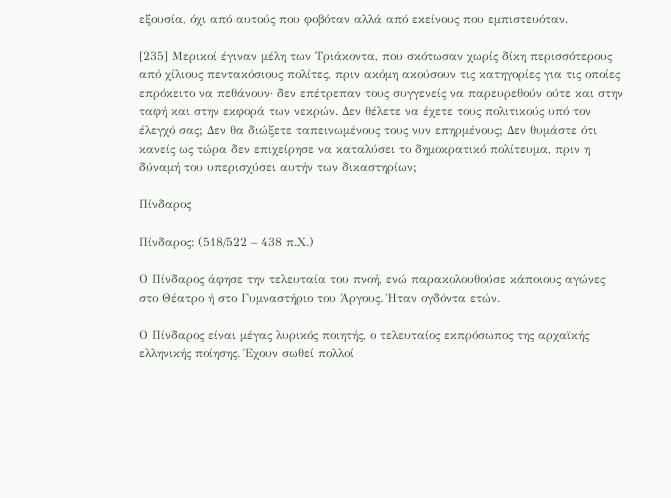εξουσία, όχι από αυτούς που φοβόταν αλλά από εκείνους που εμπιστευόταν.

[235] Μερικοί έγιναν μέλη των Τριάκοντα, που σκότωσαν χωρίς δίκη περισσότερους από χίλιους πεντακόσιους πολίτες, πριν ακόμη ακούσουν τις κατηγορίες για τις οποίες επρόκειτο να πεθάνουν· δεν επέτρεπαν τους συγγενείς να παρευρεθούν ούτε και στην ταφή και στην εκφορά των νεκρών. Δεν θέλετε να έχετε τους πολιτικούς υπό τον έλεγχό σας; Δεν θα διώξετε ταπεινωμένους τους νυν επηρμένους; Δεν θυμάστε ότι κανείς ως τώρα δεν επιχείρησε να καταλύσει το δημοκρατικό πολίτευμα, πριν η δύναμή του υπερισχύσει αυτήν των δικαστηρίων;

Πίνδαρος

Πίνδαρος: (518/522 – 438 π.Χ.)

Ο Πίνδαρος άφησε την τελευταία του πνοή, ενώ παρακολουθούσε κάποιους αγώνες στο Θέατρο ή στο Γυμναστήριο του Άργους. Ήταν ογδόντα ετών.

Ο Πίνδαρος είναι μέγας λυρικός ποιητής, ο τελευταίος εκπρόσωπος της αρχαϊκής ελληνικής ποίησης. Έχουν σωθεί πολλοί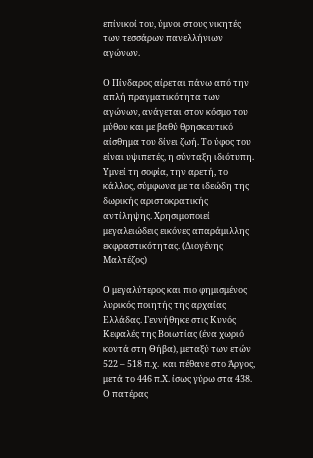επίνικοί του, ύμνοι στους νικητές των τεσσάρων πανελλήνιων αγώνων.

Ο Πίνδαρος αίρεται πάνω από την απλή πραγματικότητα των αγώνων, ανάγεται στον κόσμο του μύθου και με βαθύ θρησκευτικό αίσθημα του δίνει ζωή. Το ύφος του είναι υψιπετές, η σύνταξη ιδιότυπη. Υμνεί τη σοφία, την αρετή, το κάλλος, σύμφωνα με τα ιδεώδη της δωρικής αριστοκρατικής αντίληψης. Χρησιμοποιεί μεγαλειώδεις εικόνες απαράμιλλης εκφραστικότητας. (Διογένης Μαλτέζος)

Ο μεγαλύτερος και πιο φημισμένος λυρικός ποιητής της αρχαίας Ελλάδας. Γεννήθηκε στις Κυνός Κεφαλές της Βοιωτίας (ένα χωριό κοντά στη Θήβα), μεταξύ των ετών 522 – 518 π.χ.  και πέθανε στο Άργος, μετά το 446 π.Χ. ίσως γύρω στα 438.  Ο πατέρας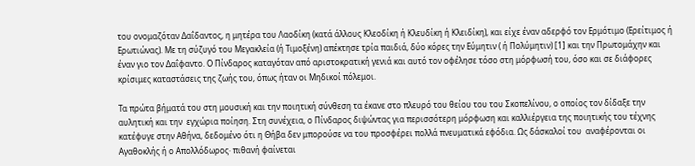του ονομαζόταν Δαΐδαντος, η μητέρα του Λαοδίκη (κατά άλλους Κλεοδίκη ή Κλευδίκη ή Κλειδίκη), και είχε έναν αδερφό τον Ερμότιμο (Ερείτιμος ή Ερωτιώνας). Με τη σύζυγό του Μεγακλεία (ή Τιμοξένη) απέκτησε τρία παιδιά, δύο κόρες την Εύμητιν ( ή Πολύμητιν) [1] και την Πρωτομάχην και έναν γιο τον Δαΐφαντο. Ο Πίνδαρος καταγόταν από αριστοκρατική γενιά και αυτό τον οφέλησε τόσο στη μόρφωσή του, όσο και σε διάφορες κρίσιμες καταστάσεις της ζωής του, όπως ήταν οι Μηδικοί πόλεμοι.

Τα πρώτα βήματά του στη μουσική και την ποιητική σύνθεση τα έκανε στο πλευρό του θείου του του Σκοπελίνου, ο οποίος τον δίδαξε την αυλητική και την  εγχώρια ποίηση. Στη συνέχεια, ο Πίνδαρος διψώντας για περισσότερη μόρφωση και καλλιέργεια της ποιητικής του τέχνης κατέφυγε στην Αθήνα, δεδομένο ότι η Θήβα δεν μπορούσε να του προσφέρει πολλά πνευματικά εφόδια. Ως δάσκαλοί του  αναφέρονται οι Αγαθοκλής ή ο Απολλόδωρος· πιθανή φαίνεται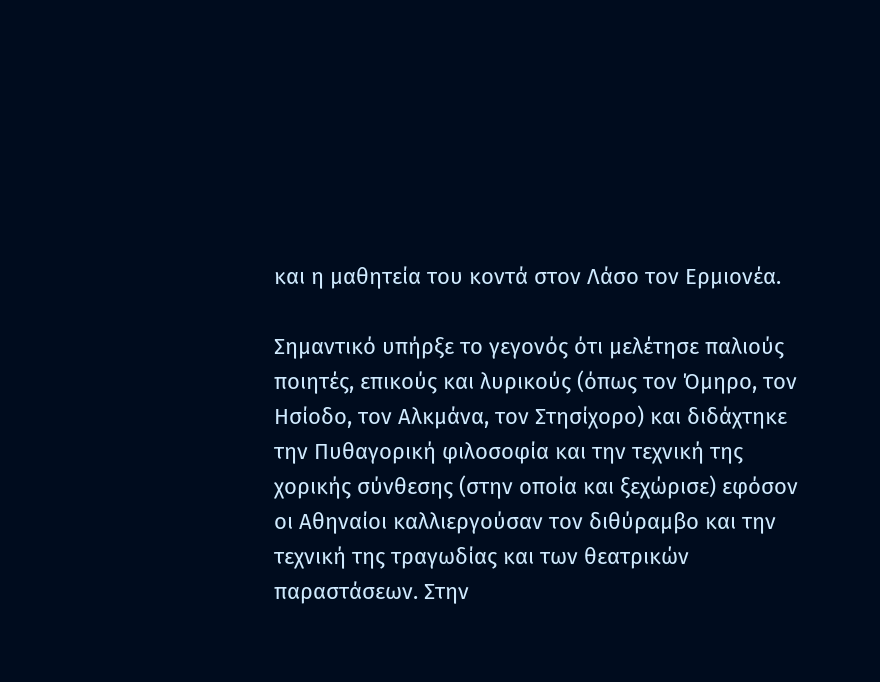και η μαθητεία του κοντά στον Λάσο τον Ερμιονέα.

Σημαντικό υπήρξε το γεγονός ότι μελέτησε παλιούς ποιητές, επικούς και λυρικούς (όπως τον Όμηρο, τον Ησίοδο, τον Αλκμάνα, τον Στησίχορο) και διδάχτηκε την Πυθαγορική φιλοσοφία και την τεχνική της χορικής σύνθεσης (στην οποία και ξεχώρισε) εφόσον οι Αθηναίοι καλλιεργούσαν τον διθύραμβο και την τεχνική της τραγωδίας και των θεατρικών παραστάσεων. Στην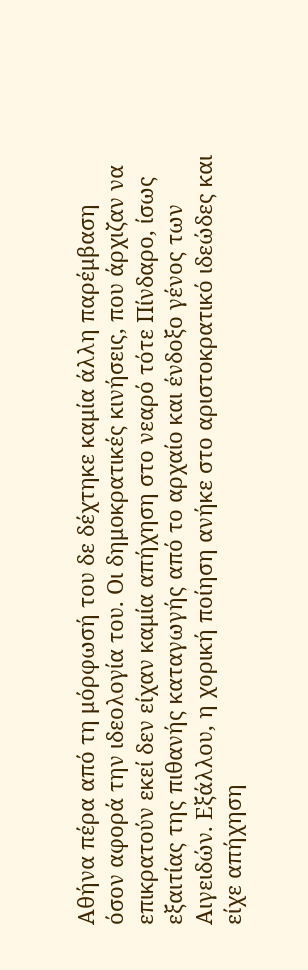Αθήνα πέρα από τη μόρφωσή του δε δέχτηκε καμία άλλη παρέμβαση όσον αφορά την ιδεολογία του. Οι δημοκρατικές κινήσεις, που άρχιζαν να επικρατούν εκεί δεν είχαν καμία απήχηση στο νεαρό τότε Πίνδαρο, ίσως εξαιτίας της πιθανής καταγωγής από το αρχαίο και ένδοξο γένος των Αιγειδών. Εξάλλου, η χορική ποίηση ανήκε στο αριστοκρατικό ιδεώδες και είχε απήχηση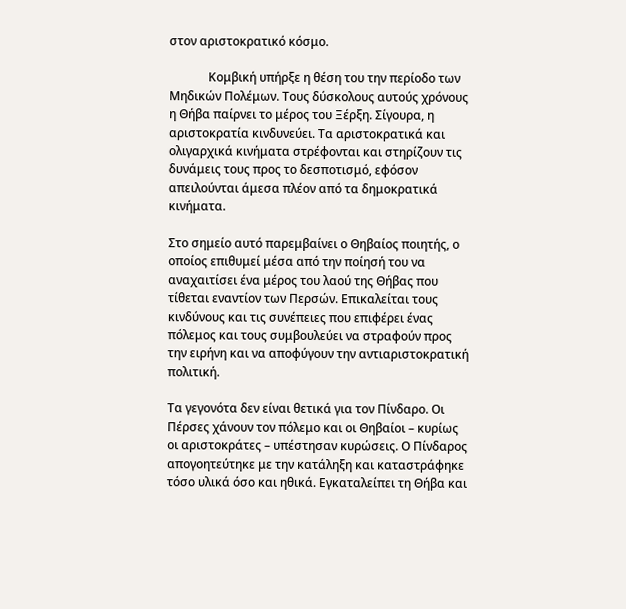στον αριστοκρατικό κόσμο.

             Κομβική υπήρξε η θέση του την περίοδο των Μηδικών Πολέμων. Τους δύσκολους αυτούς χρόνους η Θήβα παίρνει το μέρος του Ξέρξη. Σίγουρα, η αριστοκρατία κινδυνεύει. Τα αριστοκρατικά και ολιγαρχικά κινήματα στρέφονται και στηρίζουν τις δυνάμεις τους προς το δεσποτισμό, εφόσον απειλούνται άμεσα πλέον από τα δημοκρατικά κινήματα.

Στο σημείο αυτό παρεμβαίνει ο Θηβαίος ποιητής, ο οποίος επιθυμεί μέσα από την ποίησή του να αναχαιτίσει ένα μέρος του λαού της Θήβας που τίθεται εναντίον των Περσών. Επικαλείται τους κινδύνους και τις συνέπειες που επιφέρει ένας πόλεμος και τους συμβουλεύει να στραφούν προς την ειρήνη και να αποφύγουν την αντιαριστοκρατική πολιτική.

Τα γεγονότα δεν είναι θετικά για τον Πίνδαρο. Οι Πέρσες χάνουν τον πόλεμο και οι Θηβαίοι – κυρίως οι αριστοκράτες – υπέστησαν κυρώσεις. Ο Πίνδαρος απογοητεύτηκε με την κατάληξη και καταστράφηκε τόσο υλικά όσο και ηθικά. Εγκαταλείπει τη Θήβα και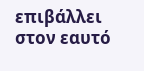επιβάλλει στον εαυτό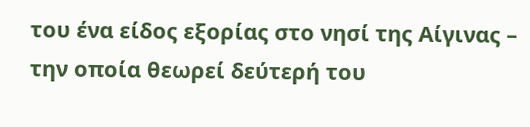του ένα είδος εξορίας στο νησί της Αίγινας – την οποία θεωρεί δεύτερή του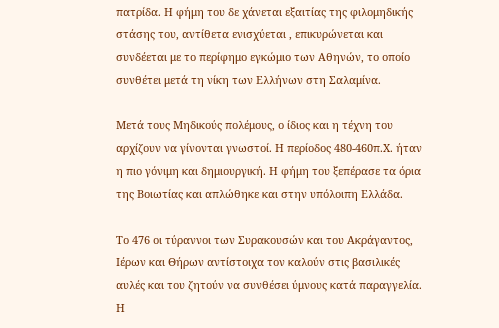πατρίδα. Η φήμη του δε χάνεται εξαιτίας της φιλομηδικής στάσης του, αντίθετα ενισχύεται , επικυρώνεται και συνδέεται με το περίφημο εγκώμιο των Αθηνών, το οποίο συνθέτει μετά τη νίκη των Ελλήνων στη Σαλαμίνα.

Μετά τους Μηδικούς πολέμους, ο ίδιος και η τέχνη του αρχίζουν να γίνονται γνωστοί. Η περίοδος 480-460π.Χ. ήταν η πιο γόνιμη και δημιουργική. Η φήμη του ξεπέρασε τα όρια της Βοιωτίας και απλώθηκε και στην υπόλοιπη Ελλάδα.

Το 476 οι τύραννοι των Συρακουσών και του Ακράγαντος, Ιέρων και Θήρων αντίστοιχα τον καλούν στις βασιλικές αυλές και του ζητούν να συνθέσει ύμνους κατά παραγγελία. Η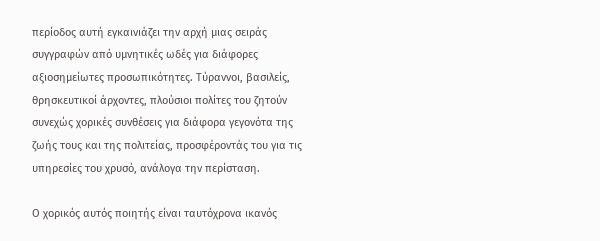περίοδος αυτή εγκαινιάζει την αρχή μιας σειράς συγγραφών από υμνητικές ωδές για διάφορες αξιοσημείωτες προσωπικότητες. Τύραννοι, βασιλείς, θρησκευτικοί άρχοντες, πλούσιοι πολίτες του ζητούν συνεχώς χορικές συνθέσεις για διάφορα γεγονότα της ζωής τους και της πολιτείας, προσφέροντάς του για τις υπηρεσίες του χρυσό, ανάλογα την περίσταση.

Ο χορικός αυτός ποιητής είναι ταυτόχρονα ικανός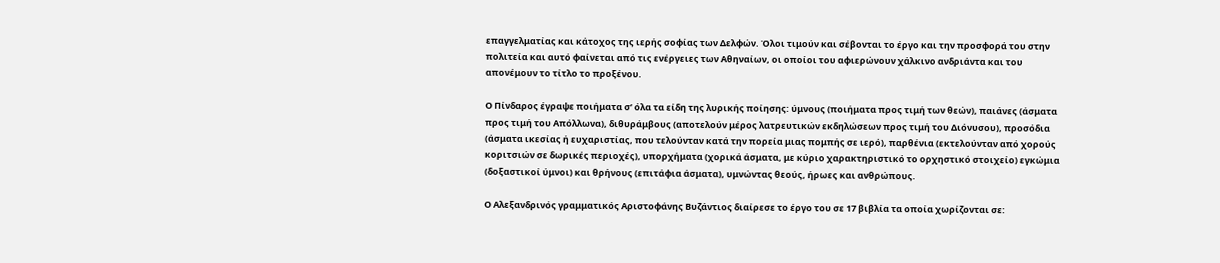επαγγελματίας και κάτοχος της ιερής σοφίας των Δελφών. Όλοι τιμούν και σέβονται το έργο και την προσφορά του στην πολιτεία και αυτό φαίνεται από τις ενέργειες των Αθηναίων, οι οποίοι του αφιερώνουν χάλκινο ανδριάντα και του απονέμουν το τίτλο το προξένου.

Ο Πίνδαρος έγραψε ποιήματα σ’ όλα τα είδη της λυρικής ποίησης: ύμνους (ποιήματα προς τιμή των θεών), παιάνες (άσματα προς τιμή του Απόλλωνα), διθυράμβους (αποτελούν μέρος λατρευτικών εκδηλώσεων προς τιμή του Διόνυσου), προσόδια (άσματα ικεσίας ή ευχαριστίας, που τελούνταν κατά την πορεία μιας πομπής σε ιερό), παρθένια (εκτελούνταν από χορούς κοριτσιών σε δωρικές περιοχές), υπορχήματα (χορικά άσματα, με κύριο χαρακτηριστικό το ορχηστικό στοιχείο) εγκώμια (δοξαστικοί ύμνοι) και θρήνους (επιτάφια άσματα), υμνώντας θεούς, ήρωες και ανθρώπους.

Ο Αλεξανδρινός γραμματικός Αριστοφάνης Βυζάντιος διαίρεσε το έργο του σε 17 βιβλία τα οποία χωρίζονται σε: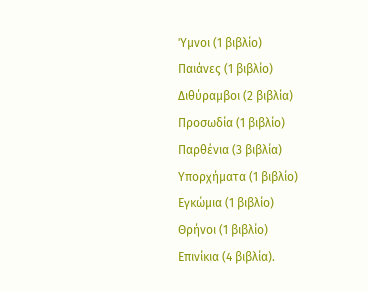Ύμνοι (1 βιβλίο)
Παιάνες (1 βιβλίο)
Διθύραμβοι (2 βιβλία)
Προσωδία (1 βιβλίο)
Παρθένια (3 βιβλία)
Υπορχήματα (1 βιβλίο)
Εγκώμια (1 βιβλίο)
Θρήνοι (1 βιβλίο)
Επινίκια (4 βιβλία).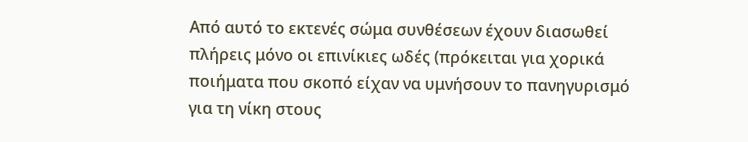Από αυτό το εκτενές σώμα συνθέσεων έχουν διασωθεί πλήρεις μόνο οι επινίκιες ωδές (πρόκειται για χορικά ποιήματα που σκοπό είχαν να υμνήσουν το πανηγυρισμό για τη νίκη στους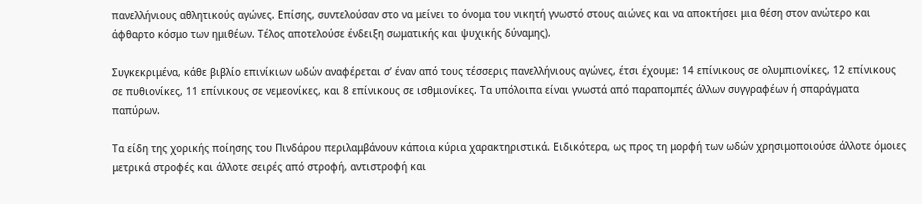πανελλήνιους αθλητικούς αγώνες. Επίσης, συντελούσαν στο να μείνει το όνομα του νικητή γνωστό στους αιώνες και να αποκτήσει μια θέση στον ανώτερο και άφθαρτο κόσμο των ημιθέων. Τέλος αποτελούσε ένδειξη σωματικής και ψυχικής δύναμης).

Συγκεκριμένα, κάθε βιβλίο επινίκιων ωδών αναφέρεται σ’ έναν από τους τέσσερις πανελλήνιους αγώνες, έτσι έχουμε: 14 επίνικους σε ολυμπιονίκες, 12 επίνικους σε πυθιονίκες, 11 επίνικους σε νεμεονίκες, και 8 επίνικους σε ισθμιονίκες. Τα υπόλοιπα είναι γνωστά από παραπομπές άλλων συγγραφέων ή σπαράγματα παπύρων.

Τα είδη της χορικής ποίησης του Πινδάρου περιλαμβάνουν κάποια κύρια χαρακτηριστικά. Ειδικότερα, ως προς τη μορφή των ωδών χρησιμοποιούσε άλλοτε όμοιες μετρικά στροφές και άλλοτε σειρές από στροφή, αντιστροφή και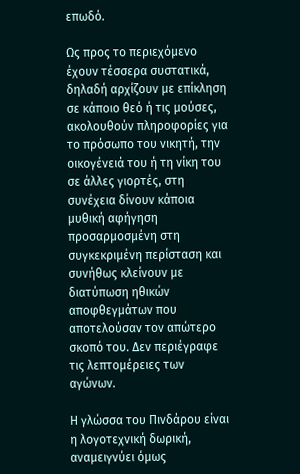επωδό.

Ως προς το περιεχόμενο έχουν τέσσερα συστατικά, δηλαδή αρχίζουν με επίκληση σε κάποιο θεό ή τις μούσες, ακολουθούν πληροφορίες για το πρόσωπο του νικητή, την οικογένειά του ή τη νίκη του σε άλλες γιορτές, στη συνέχεια δίνουν κάποια μυθική αφήγηση προσαρμοσμένη στη συγκεκριμένη περίσταση και συνήθως κλείνουν με διατύπωση ηθικών αποφθεγμάτων που αποτελούσαν τον απώτερο σκοπό του. Δεν περιέγραφε τις λεπτομέρειες των αγώνων.

Η γλώσσα του Πινδάρου είναι η λογοτεχνική δωρική, αναμειγνύει όμως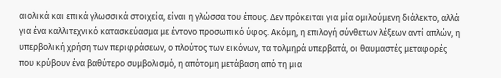αιολικά και επικά γλωσσικά στοιχεία, είναι η γλώσσα του έπους. Δεν πρόκειται για μία ομιλούμενη διάλεκτο, αλλά για ένα καλλιτεχνικό κατασκεύασμα με έντονο προσωπικό ύφος. Ακόμη, η επιλογή σύνθετων λέξεων αντί απλών, η υπερβολική χρήση των περιφράσεων, ο πλούτος των εικόνων, τα τολμηρά υπερβατά, οι θαυμαστές μεταφορές που κρύβουν ένα βαθύτερο συμβολισμό, η απότομη μετάβαση από τη μια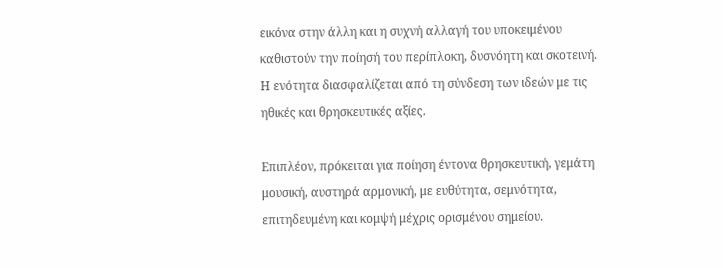εικόνα στην άλλη και η συχνή αλλαγή του υποκειμένου καθιστούν την ποίησή του περίπλοκη, δυσνόητη και σκοτεινή. Η ενότητα διασφαλίζεται από τη σύνδεση των ιδεών με τις ηθικές και θρησκευτικές αξίες.

Επιπλέον, πρόκειται για ποίηση έντονα θρησκευτική, γεμάτη μουσική, αυστηρά αρμονική, με ευθύτητα, σεμνότητα, επιτηδευμένη και κομψή μέχρις ορισμένου σημείου.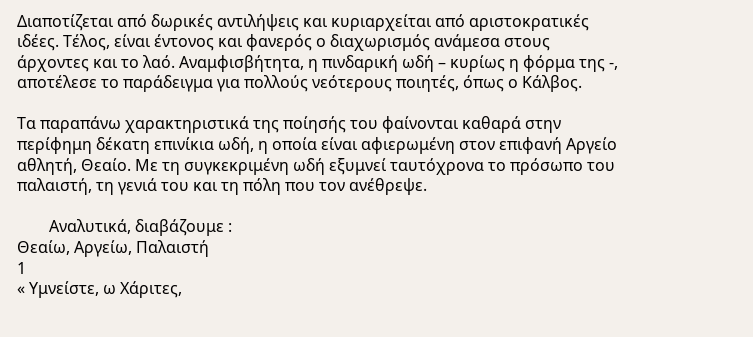Διαποτίζεται από δωρικές αντιλήψεις και κυριαρχείται από αριστοκρατικές ιδέες. Τέλος, είναι έντονος και φανερός ο διαχωρισμός ανάμεσα στους άρχοντες και το λαό. Αναμφισβήτητα, η πινδαρική ωδή – κυρίως η φόρμα της -, αποτέλεσε το παράδειγμα για πολλούς νεότερους ποιητές, όπως ο Κάλβος.

Τα παραπάνω χαρακτηριστικά της ποίησής του φαίνονται καθαρά στην περίφημη δέκατη επινίκια ωδή, η οποία είναι αφιερωμένη στον επιφανή Αργείο αθλητή, Θεαίο. Με τη συγκεκριμένη ωδή εξυμνεί ταυτόχρονα το πρόσωπο του παλαιστή, τη γενιά του και τη πόλη που τον ανέθρεψε.

        Αναλυτικά, διαβάζουμε :
Θεαίω, Αργείω, Παλαιστή
1
« Υμνείστε, ω Χάριτες,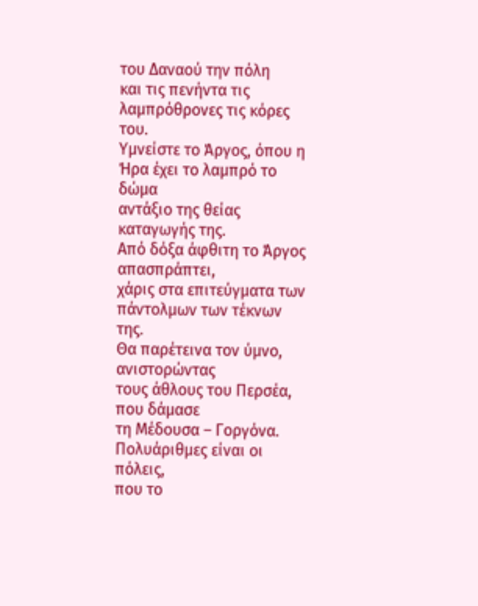του Δαναού την πόλη
και τις πενήντα τις λαμπρόθρονες τις κόρες του.
Υμνείστε το Άργος, όπου η Ήρα έχει το λαμπρό το δώμα
αντάξιο της θείας καταγωγής της.
Από δόξα άφθιτη το Άργος απασπράπτει,
χάρις στα επιτεύγματα των πάντολμων των τέκνων της.
Θα παρέτεινα τον ύμνο, ανιστορώντας
τους άθλους του Περσέα, που δάμασε
τη Μέδουσα – Γοργόνα. Πολυάριθμες είναι οι πόλεις,
που το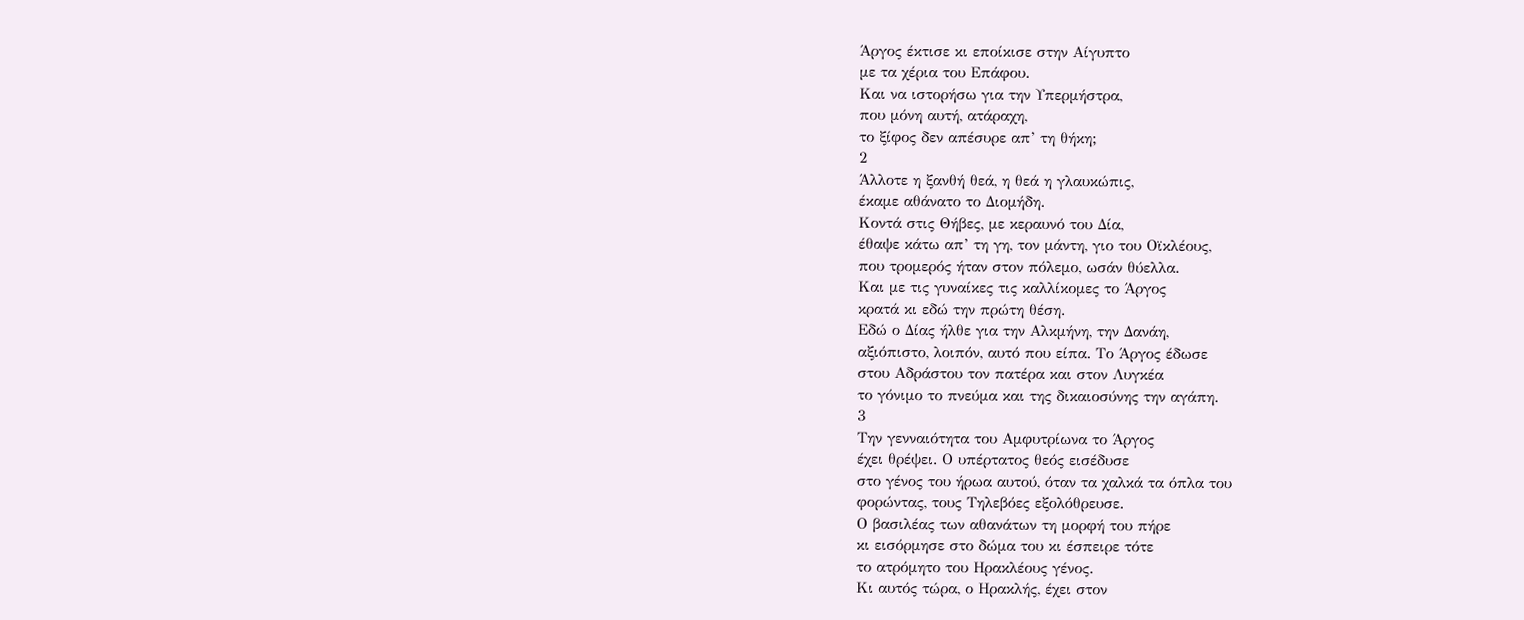Άργος έκτισε κι εποίκισε στην Αίγυπτο
με τα χέρια του Επάφου.
Και να ιστορήσω για την Υπερμήστρα,
που μόνη αυτή, ατάραχη,
το ξίφος δεν απέσυρε απ’ τη θήκη;
2
Άλλοτε η ξανθή θεά, η θεά η γλαυκώπις,
έκαμε αθάνατο το Διομήδη.
Κοντά στις Θήβες, με κεραυνό του Δία,
έθαψε κάτω απ’ τη γη, τον μάντη, γιο του Οϊκλέους,
που τρομερός ήταν στον πόλεμο, ωσάν θύελλα.
Και με τις γυναίκες τις καλλίκομες το Άργος
κρατά κι εδώ την πρώτη θέση.
Εδώ ο Δίας ήλθε για την Αλκμήνη, την Δανάη,
αξιόπιστο, λοιπόν, αυτό που είπα. Το Άργος έδωσε
στου Αδράστου τον πατέρα και στον Λυγκέα
το γόνιμο το πνεύμα και της δικαιοσύνης την αγάπη.
3
Την γενναιότητα του Αμφυτρίωνα το Άργος
έχει θρέψει. Ο υπέρτατος θεός εισέδυσε
στο γένος του ήρωα αυτού, όταν τα χαλκά τα όπλα του
φορώντας, τους Τηλεβόες εξολόθρευσε.
Ο βασιλέας των αθανάτων τη μορφή του πήρε
κι εισόρμησε στο δώμα του κι έσπειρε τότε
το ατρόμητο του Ηρακλέους γένος.
Κι αυτός τώρα, ο Ηρακλής, έχει στον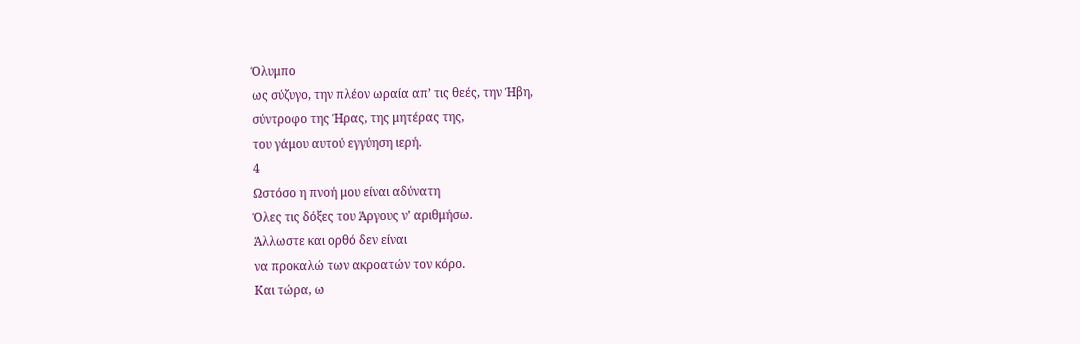Όλυμπο
ως σύζυγο, την πλέον ωραία απ’ τις θεές, την Ήβη,
σύντροφο της Ήρας, της μητέρας της,
του γάμου αυτού εγγύηση ιερή.
4
Ωστόσο η πνοή μου είναι αδύνατη
Όλες τις δόξες του Άργους ν’ αριθμήσω.
Άλλωστε και ορθό δεν είναι
να προκαλώ των ακροατών τον κόρο.
Και τώρα, ω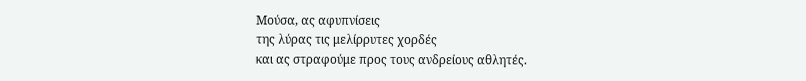Μούσα, ας αφυπνίσεις
της λύρας τις μελίρρυτες χορδές
και ας στραφούμε προς τους ανδρείους αθλητές.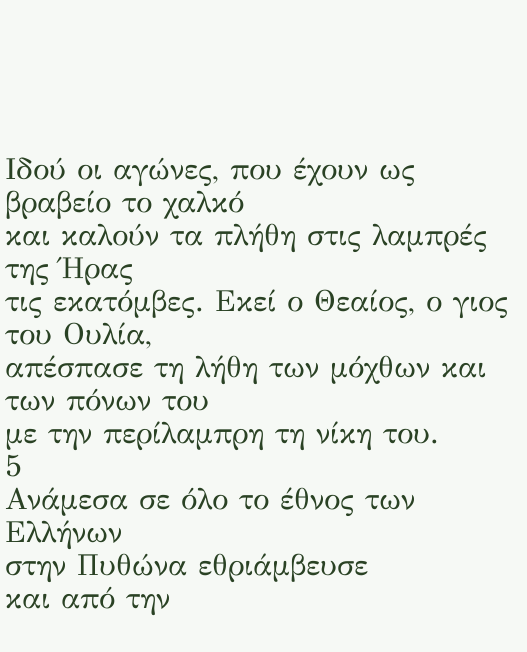Ιδού οι αγώνες, που έχουν ως βραβείο το χαλκό
και καλούν τα πλήθη στις λαμπρές της Ήρας
τις εκατόμβες. Εκεί ο Θεαίος, ο γιος του Ουλία,
απέσπασε τη λήθη των μόχθων και των πόνων του
με την περίλαμπρη τη νίκη του.
5
Ανάμεσα σε όλο το έθνος των Ελλήνων
στην Πυθώνα εθριάμβευσε
και από την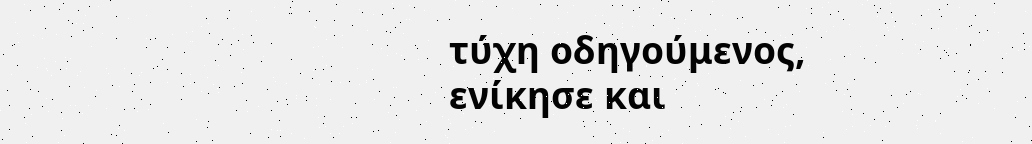τύχη οδηγούμενος,
ενίκησε και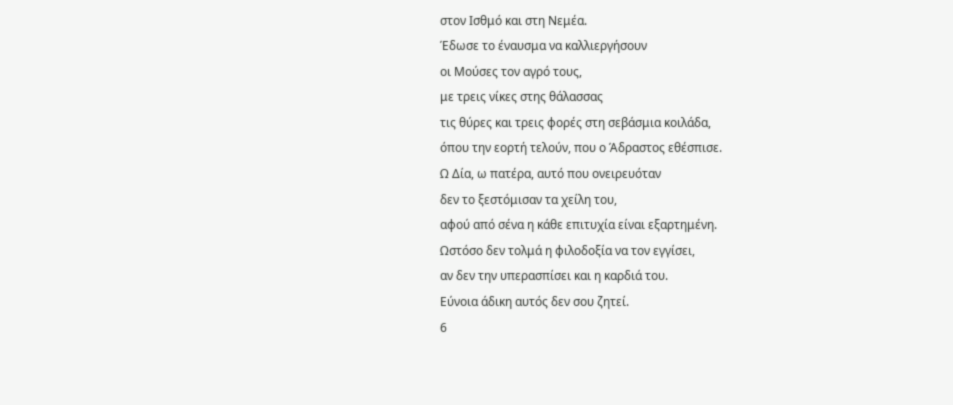στον Ισθμό και στη Νεμέα.
Έδωσε το έναυσμα να καλλιεργήσουν
οι Μούσες τον αγρό τους,
με τρεις νίκες στης θάλασσας
τις θύρες και τρεις φορές στη σεβάσμια κοιλάδα,
όπου την εορτή τελούν, που ο Άδραστος εθέσπισε.
Ω Δία, ω πατέρα, αυτό που ονειρευόταν
δεν το ξεστόμισαν τα χείλη του,
αφού από σένα η κάθε επιτυχία είναι εξαρτημένη.
Ωστόσο δεν τολμά η φιλοδοξία να τον εγγίσει,
αν δεν την υπερασπίσει και η καρδιά του.
Εύνοια άδικη αυτός δεν σου ζητεί.
6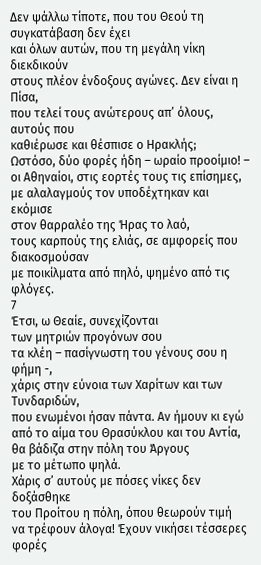Δεν ψάλλω τίποτε, που του Θεού τη συγκατάβαση δεν έχει
και όλων αυτών, που τη μεγάλη νίκη διεκδικούν
στους πλέον ένδοξους αγώνες. Δεν είναι η Πίσα,
που τελεί τους ανώτερους απ’ όλους, αυτούς που
καθιέρωσε και θέσπισε ο Ηρακλής;
Ωστόσο, δύο φορές ήδη – ωραίο προοίμιο! –
οι Αθηναίοι, στις εορτές τους τις επίσημες,
με αλαλαγμούς τον υποδέχτηκαν και εκόμισε
στον θαρραλέο της Ήρας το λαό,
τους καρπούς της ελιάς, σε αμφορείς που διακοσμούσαν
με ποικίλματα από πηλό, ψημένο από τις φλόγες.
7
Έτσι, ω Θεαίε, συνεχίζονται
των μητριών προγόνων σου
τα κλέη – πασίγνωστη του γένους σου η φήμη -,
χάρις στην εύνοια των Χαρίτων και των Τυνδαριδών,
που ενωμένοι ήσαν πάντα. Αν ήμουν κι εγώ
από το αίμα του Θρασύκλου και του Αντία,
θα βάδιζα στην πόλη του Άργους
με το μέτωπο ψηλά.
Χάρις σ’ αυτούς με πόσες νίκες δεν δοξάσθηκε
του Προίτου η πόλη, όπου θεωρούν τιμή
να τρέφουν άλογα! Έχουν νικήσει τέσσερες φορές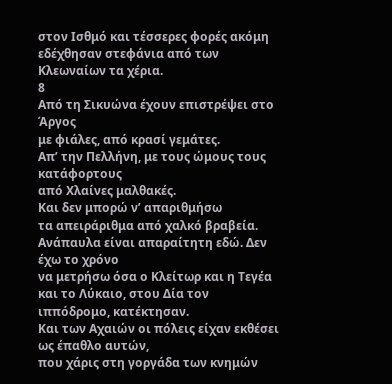στον Ισθμό και τέσσερες φορές ακόμη
εδέχθησαν στεφάνια από των Κλεωναίων τα χέρια.
8
Από τη Σικυώνα έχουν επιστρέψει στο Άργος
με φιάλες, από κρασί γεμάτες.
Απ’ την Πελλήνη, με τους ώμους τους κατάφορτους
από Χλαίνες μαλθακές.
Και δεν μπορώ ν’ απαριθμήσω
τα απειράριθμα από χαλκό βραβεία.
Ανάπαυλα είναι απαραίτητη εδώ. Δεν έχω το χρόνο
να μετρήσω όσα ο Κλείτωρ και η Τεγέα
και το Λύκαιο, στου Δία τον ιππόδρομο, κατέκτησαν.
Και των Αχαιών οι πόλεις είχαν εκθέσει
ως έπαθλο αυτών,
που χάρις στη γοργάδα των κνημών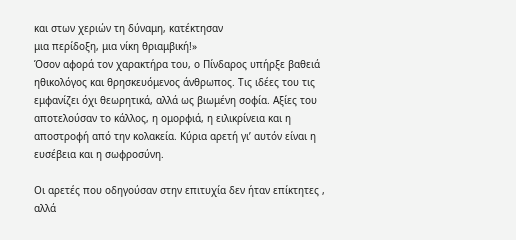και στων χεριών τη δύναμη, κατέκτησαν
μια περίδοξη, μια νίκη θριαμβική!»
Όσον αφορά τον χαρακτήρα του, ο Πίνδαρος υπήρξε βαθειά ηθικολόγος και θρησκευόμενος άνθρωπος. Τις ιδέες του τις εμφανίζει όχι θεωρητικά, αλλά ως βιωμένη σοφία. Αξίες του αποτελούσαν το κάλλος, η ομορφιά, η ειλικρίνεια και η αποστροφή από την κολακεία. Κύρια αρετή γι’ αυτόν είναι η ευσέβεια και η σωφροσύνη.

Οι αρετές που οδηγούσαν στην επιτυχία δεν ήταν επίκτητες , αλλά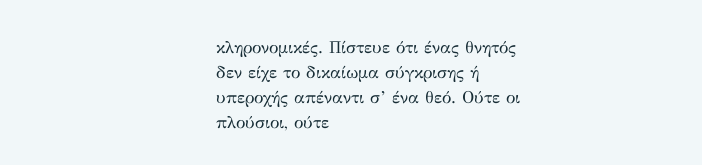κληρονομικές. Πίστευε ότι ένας θνητός δεν είχε το δικαίωμα σύγκρισης ή υπεροχής απέναντι σ’ ένα θεό. Ούτε οι πλούσιοι, ούτε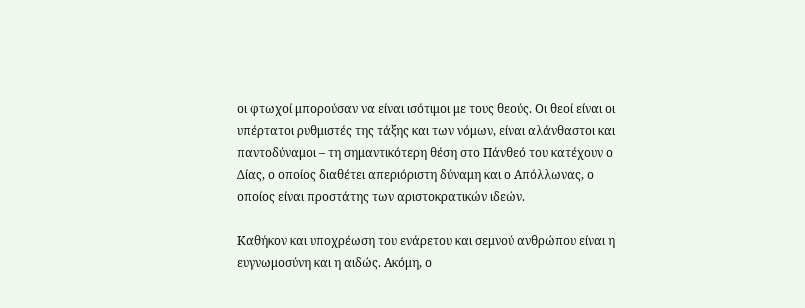οι φτωχοί μπορούσαν να είναι ισότιμοι με τους θεούς. Οι θεοί είναι οι υπέρτατοι ρυθμιστές της τάξης και των νόμων, είναι αλάνθαστοι και παντοδύναμοι – τη σημαντικότερη θέση στο Πάνθεό του κατέχουν ο Δίας, ο οποίος διαθέτει απεριόριστη δύναμη και ο Απόλλωνας, ο οποίος είναι προστάτης των αριστοκρατικών ιδεών.

Καθήκον και υποχρέωση του ενάρετου και σεμνού ανθρώπου είναι η ευγνωμοσύνη και η αιδώς. Ακόμη, ο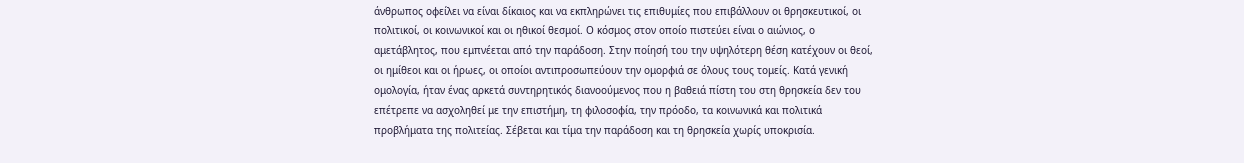άνθρωπος οφείλει να είναι δίκαιος και να εκπληρώνει τις επιθυμίες που επιβάλλουν οι θρησκευτικοί, οι πολιτικοί, οι κοινωνικοί και οι ηθικοί θεσμοί. Ο κόσμος στον οποίο πιστεύει είναι ο αιώνιος, ο αμετάβλητος, που εμπνέεται από την παράδοση. Στην ποίησή του την υψηλότερη θέση κατέχουν οι θεοί, οι ημίθεοι και οι ήρωες, οι οποίοι αντιπροσωπεύουν την ομορφιά σε όλους τους τομείς. Κατά γενική ομολογία, ήταν ένας αρκετά συντηρητικός διανοούμενος που η βαθειά πίστη του στη θρησκεία δεν του επέτρεπε να ασχοληθεί με την επιστήμη, τη φιλοσοφία, την πρόοδο, τα κοινωνικά και πολιτικά προβλήματα της πολιτείας. Σέβεται και τίμα την παράδοση και τη θρησκεία χωρίς υποκρισία.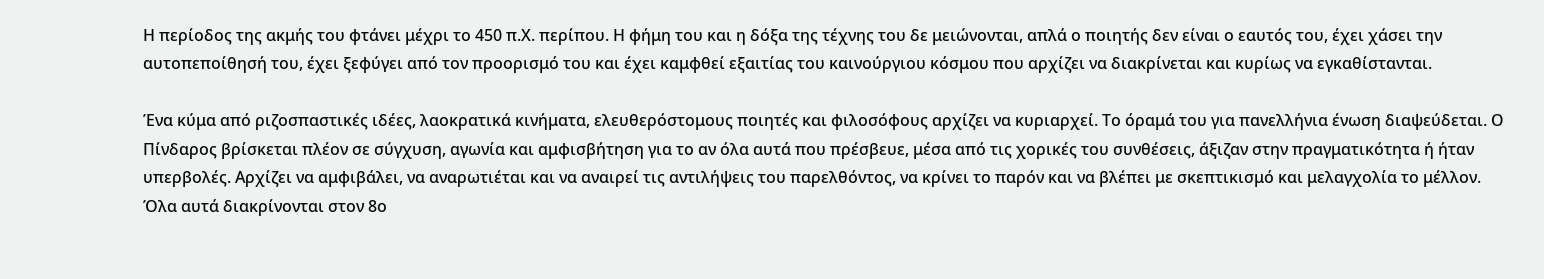Η περίοδος της ακμής του φτάνει μέχρι το 450 π.Χ. περίπου. Η φήμη του και η δόξα της τέχνης του δε μειώνονται, απλά ο ποιητής δεν είναι ο εαυτός του, έχει χάσει την αυτοπεποίθησή του, έχει ξεφύγει από τον προορισμό του και έχει καμφθεί εξαιτίας του καινούργιου κόσμου που αρχίζει να διακρίνεται και κυρίως να εγκαθίστανται.

Ένα κύμα από ριζοσπαστικές ιδέες, λαοκρατικά κινήματα, ελευθερόστομους ποιητές και φιλοσόφους αρχίζει να κυριαρχεί. Το όραμά του για πανελλήνια ένωση διαψεύδεται. Ο Πίνδαρος βρίσκεται πλέον σε σύγχυση, αγωνία και αμφισβήτηση για το αν όλα αυτά που πρέσβευε, μέσα από τις χορικές του συνθέσεις, άξιζαν στην πραγματικότητα ή ήταν υπερβολές. Αρχίζει να αμφιβάλει, να αναρωτιέται και να αναιρεί τις αντιλήψεις του παρελθόντος, να κρίνει το παρόν και να βλέπει με σκεπτικισμό και μελαγχολία το μέλλον. Όλα αυτά διακρίνονται στον 8ο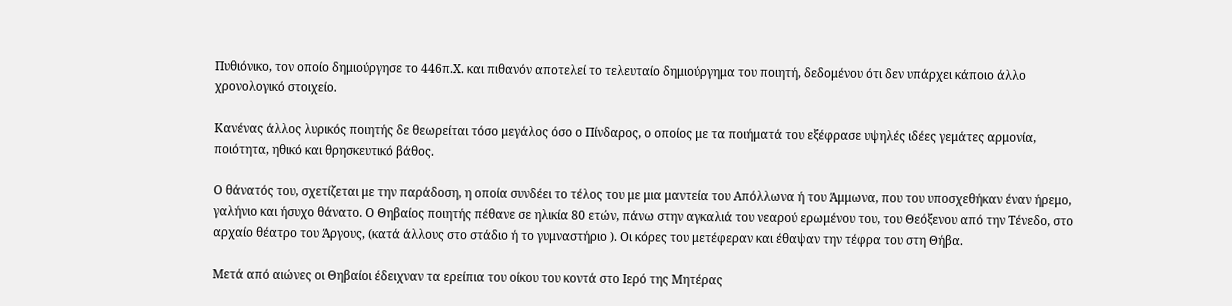Πυθιόνικο, τον οποίο δημιούργησε το 446π.Χ. και πιθανόν αποτελεί το τελευταίο δημιούργημα του ποιητή, δεδομένου ότι δεν υπάρχει κάποιο άλλο χρονολογικό στοιχείο.

Κανένας άλλος λυρικός ποιητής δε θεωρείται τόσο μεγάλος όσο ο Πίνδαρος, ο οποίος με τα ποιήματά του εξέφρασε υψηλές ιδέες γεμάτες αρμονία, ποιότητα, ηθικό και θρησκευτικό βάθος.

Ο θάνατός του, σχετίζεται με την παράδοση, η οποία συνδέει το τέλος του με μια μαντεία του Απόλλωνα ή του Άμμωνα, που του υποσχεθήκαν έναν ήρεμο, γαλήνιο και ήσυχο θάνατο. Ο Θηβαίος ποιητής πέθανε σε ηλικία 80 ετών, πάνω στην αγκαλιά του νεαρού ερωμένου του, του Θεόξενου από την Τένεδο, στο αρχαίο θέατρο του Άργους, (κατά άλλους στο στάδιο ή το γυμναστήριο ). Οι κόρες του μετέφεραν και έθαψαν την τέφρα του στη Θήβα.

Μετά από αιώνες οι Θηβαίοι έδειχναν τα ερείπια του οίκου του κοντά στο Ιερό της Μητέρας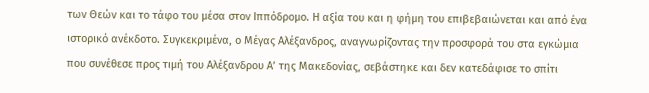των Θεών και το τάφο του μέσα στον Ιππόδρομο. Η αξία του και η φήμη του επιβεβαιώνεται και από ένα ιστορικό ανέκδοτο. Συγκεκριμένα, ο Μέγας Αλέξανδρος, αναγνωρίζοντας την προσφορά του στα εγκώμια που συνέθεσε προς τιμή του Αλέξανδρου Α’ της Μακεδονίας, σεβάστηκε και δεν κατεδάφισε το σπίτι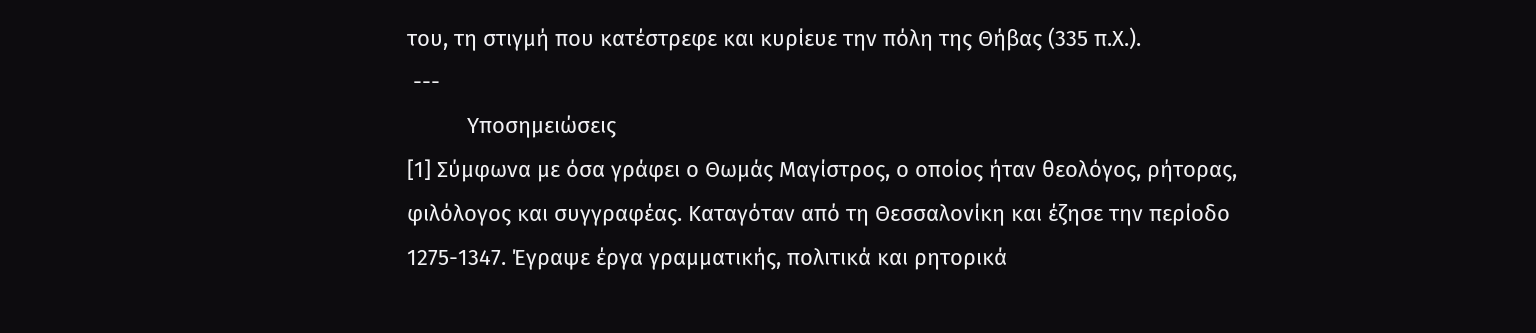του, τη στιγμή που κατέστρεφε και κυρίευε την πόλη της Θήβας (335 π.Χ.).
 ---
          Υποσημειώσεις
[1] Σύμφωνα με όσα γράφει ο Θωμάς Μαγίστρος, ο οποίος ήταν θεολόγος, ρήτορας, φιλόλογος και συγγραφέας. Καταγόταν από τη Θεσσαλονίκη και έζησε την περίοδο 1275-1347. Έγραψε έργα γραμματικής, πολιτικά και ρητορικά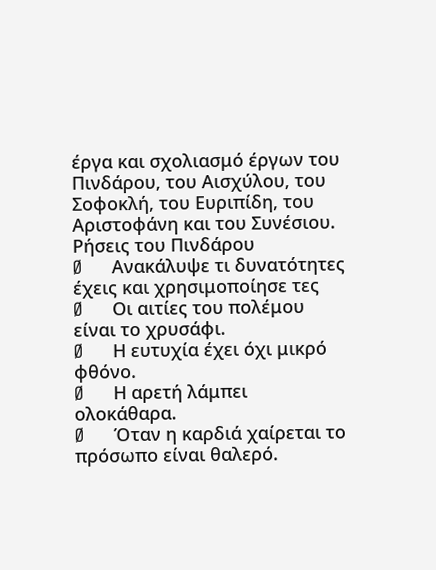έργα και σχολιασμό έργων του Πινδάρου, του Αισχύλου, του Σοφοκλή, του Ευριπίδη, του Αριστοφάνη και του Συνέσιου.
Ρήσεις του Πινδάρου
Ø      Ανακάλυψε τι δυνατότητες έχεις και χρησιμοποίησε τες
Ø      Οι αιτίες του πολέμου είναι το χρυσάφι.
Ø      Η ευτυχία έχει όχι μικρό φθόνο.
Ø      Η αρετή λάμπει ολοκάθαρα.
Ø      Όταν η καρδιά χαίρεται το πρόσωπο είναι θαλερό.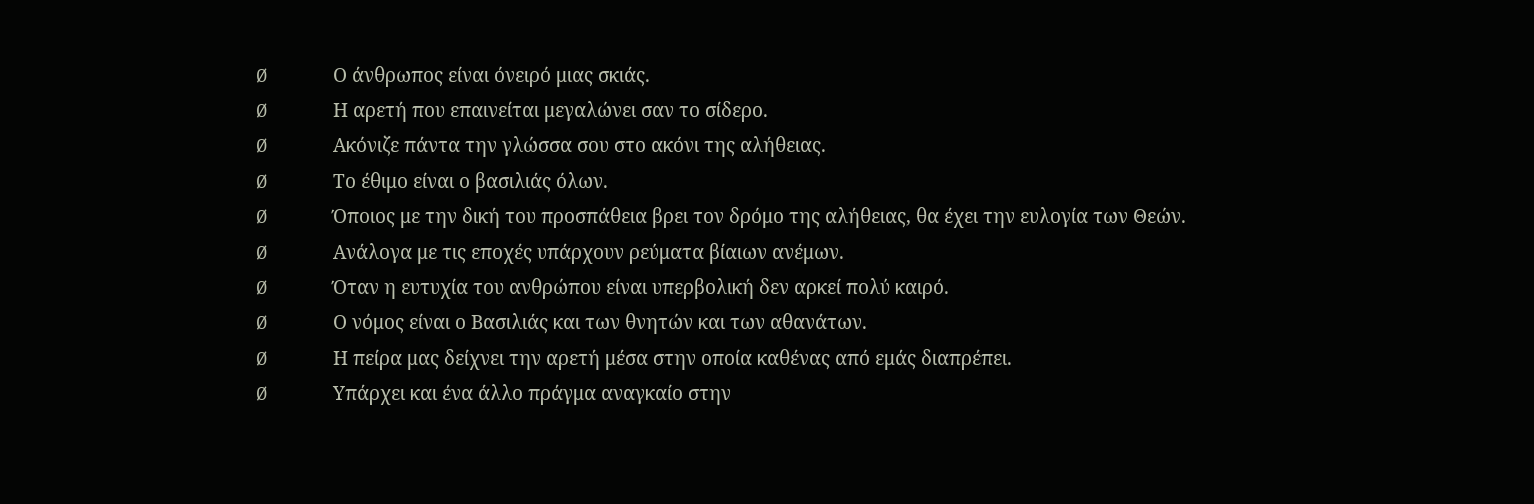Ø      Ο άνθρωπος είναι όνειρό μιας σκιάς.
Ø      Η αρετή που επαινείται μεγαλώνει σαν το σίδερο.
Ø      Ακόνιζε πάντα την γλώσσα σου στο ακόνι της αλήθειας.
Ø      Το έθιμο είναι ο βασιλιάς όλων.
Ø      Όποιος με την δική του προσπάθεια βρει τον δρόμο της αλήθειας, θα έχει την ευλογία των Θεών.
Ø      Ανάλογα με τις εποχές υπάρχουν ρεύματα βίαιων ανέμων.
Ø      Όταν η ευτυχία του ανθρώπου είναι υπερβολική δεν αρκεί πολύ καιρό.
Ø      Ο νόμος είναι ο Βασιλιάς και των θνητών και των αθανάτων.
Ø      Η πείρα μας δείχνει την αρετή μέσα στην οποία καθένας από εμάς διαπρέπει.
Ø      Υπάρχει και ένα άλλο πράγμα αναγκαίο στην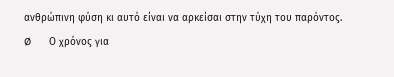ανθρώπινη φύση κι αυτό είναι να αρκείσαι στην τύχη του παρόντος.
Ø      Ο χρόνος για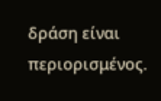δράση είναι περιορισμένος.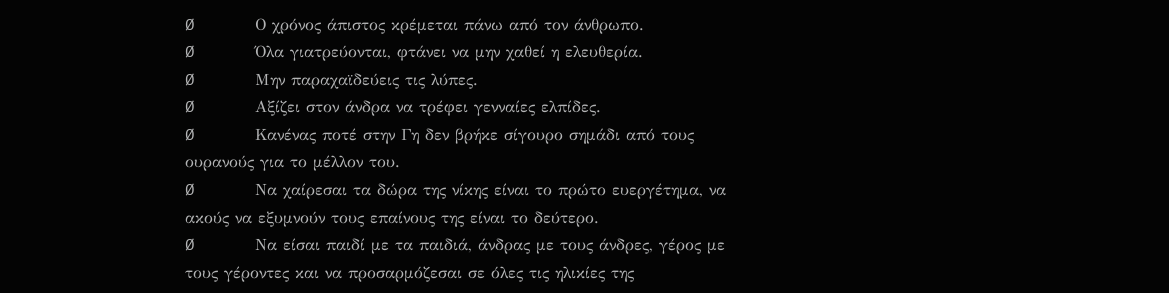Ø      Ο χρόνος άπιστος κρέμεται πάνω από τον άνθρωπο.
Ø      Όλα γιατρεύονται, φτάνει να μην χαθεί η ελευθερία.
Ø      Μην παραχαϊδεύεις τις λύπες.
Ø      Αξίζει στον άνδρα να τρέφει γενναίες ελπίδες.
Ø      Κανένας ποτέ στην Γη δεν βρήκε σίγουρο σημάδι από τους ουρανούς για το μέλλον του.
Ø      Να χαίρεσαι τα δώρα της νίκης είναι το πρώτο ευεργέτημα, να ακούς να εξυμνούν τους επαίνους της είναι το δεύτερο.
Ø      Να είσαι παιδί με τα παιδιά, άνδρας με τους άνδρες, γέρος με τους γέροντες και να προσαρμόζεσαι σε όλες τις ηλικίες της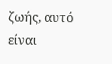ζωής, αυτό είναι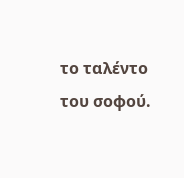το ταλέντο του σοφού.